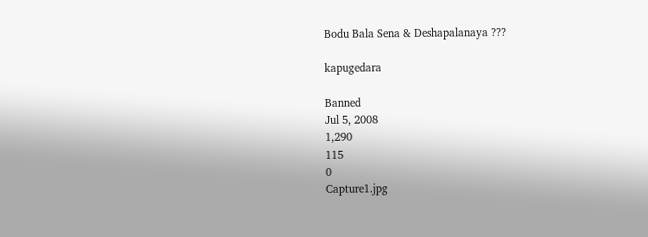Bodu Bala Sena & Deshapalanaya ???

kapugedara

Banned
Jul 5, 2008
1,290
115
0
Capture1.jpg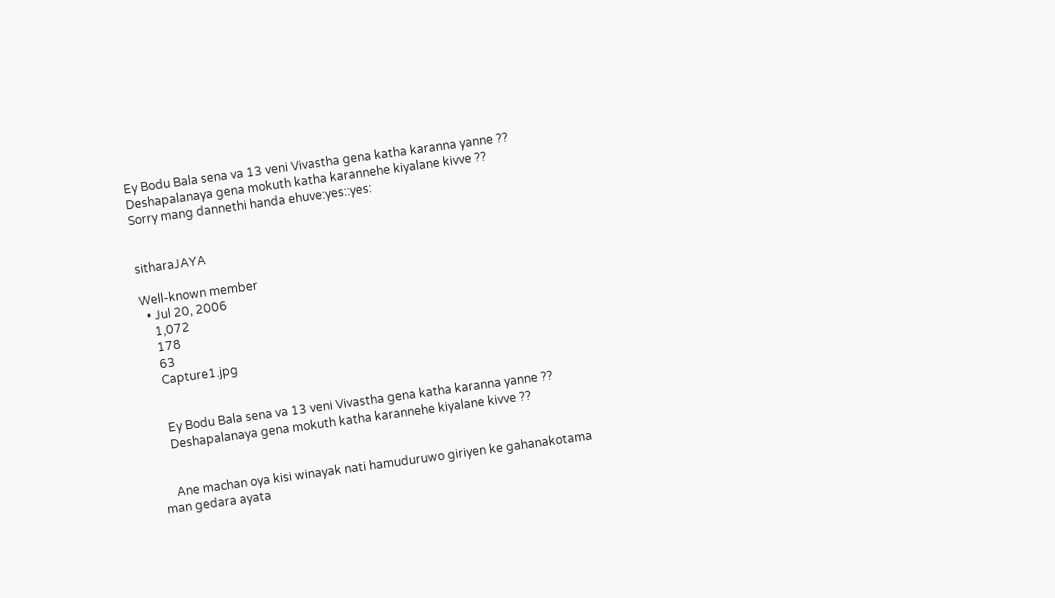Ey Bodu Bala sena va 13 veni Vivastha gena katha karanna yanne ??
Deshapalanaya gena mokuth katha karannehe kiyalane kivve ??
Sorry mang dannethi handa ehuve:yes::yes:


sitharaJAYA

Well-known member
  • Jul 20, 2006
    1,072
    178
    63
    Capture1.jpg


    Ey Bodu Bala sena va 13 veni Vivastha gena katha karanna yanne ??
    Deshapalanaya gena mokuth katha karannehe kiyalane kivve ??


    Ane machan oya kisi winayak nati hamuduruwo giriyen ke gahanakotama man gedara ayata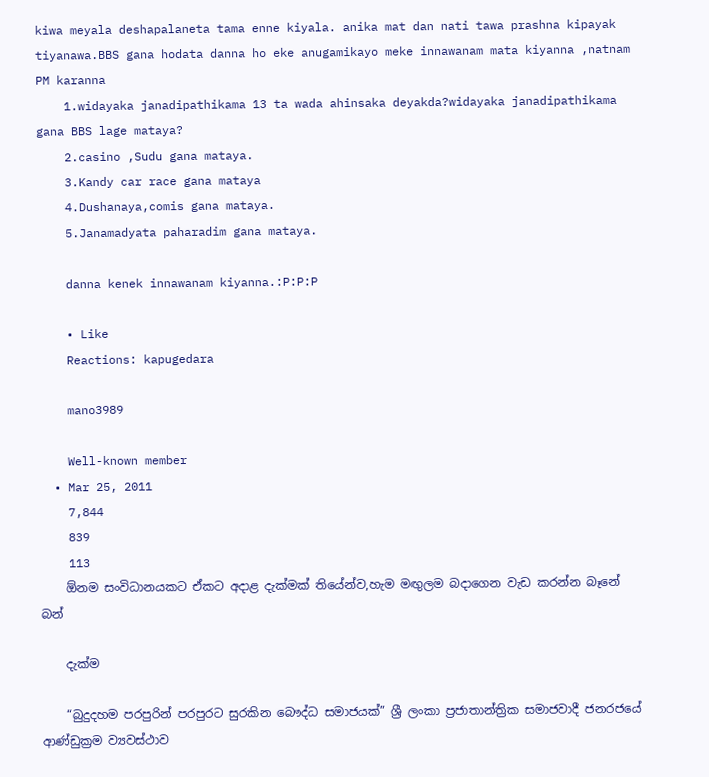kiwa meyala deshapalaneta tama enne kiyala. anika mat dan nati tawa prashna kipayak tiyanawa.BBS gana hodata danna ho eke anugamikayo meke innawanam mata kiyanna ,natnam PM karanna
    1.widayaka janadipathikama 13 ta wada ahinsaka deyakda?widayaka janadipathikama gana BBS lage mataya?
    2.casino ,Sudu gana mataya.
    3.Kandy car race gana mataya
    4.Dushanaya,comis gana mataya.
    5.Janamadyata paharadim gana mataya.

    danna kenek innawanam kiyanna.:P:P:P

    • Like
    Reactions: kapugedara

    mano3989

    Well-known member
  • Mar 25, 2011
    7,844
    839
    113
    ඕනම සංවිධානයකට ඒකට අදාළ දැක්මක් තියේන්ව,හැම මඟුලම බදාගෙන වැඩ කරන්න බෑනේ බන්

    දැක්ම

    “බුදුදහම පරපුරින් පරපුරට සුරකින බෞද්ධ සමාජයක්” ශ්‍රී ලංකා ප්‍රජාතාන්ත්‍රික සමාජවාදී ජනරජයේ ආණ්ඩුක්‍රම ව්‍යවස්ථාව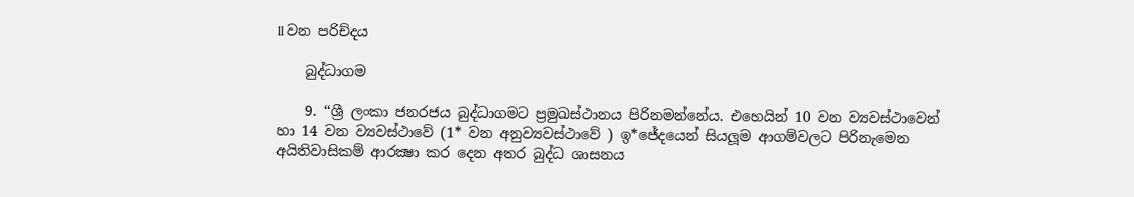ll වන පරිච්දය

    බුද්ධාගම

    9. ‘‘ශ්‍රී ලංකා ජනරජය බුද්ධාගමට ප්‍රමුඛස්ථානය පිරිනමන්නේය. එහෙයින් 10 වන ව්‍යවස්ථාවෙන් හා 14 වන ව්‍යවස්ථාවේ (1* වන අනුව්‍යවස්ථාවේ ) ඉ*ජේදයෙන් සියලූම ආගම්වලට පිරිනැමෙන අයිතිවාසිකම් ආරක්‍ෂා කර දෙන අතර බුද්ධ ශාසනය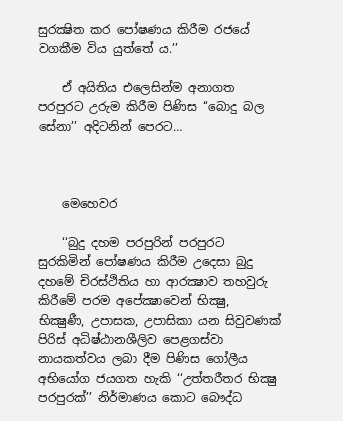සුරක්‍ෂිත කර පෝෂණය කිරීම රජයේ වගකීම විය යුත්තේ ය.’’

    ඒ අයිතිය එලෙසින්ම අනාගත පරපුරට උරුම කිරීම පිණිස ‘‘බොදු බල සේනා’’ අදිටනින් පෙරට…



    මෙහෙවර

    ‘‘බුදු දහම පරපුරින් පරපුරට සුරකිමින් පෝෂණය කිරීම උදෙසා බුදු දහමේ චිරස්ථිතිය හා ආරක්‍ෂාව තහවුරු කිරීමේ පරම අපේක්‍ෂාවෙන් භික්‍ෂු, භික්‍ෂුණී, උපාසක, උපාසිකා යන සිවුවණක් පිරිස් අධිෂ්ඨානශීලිව පෙළගස්වා නායකත්වය ලබා දීම පිණිස ගෝලීය අභියෝග ජයගත හැකි ‘‘උත්තරීතර භික්‍ෂු පරපුරක්’’ නිර්මාණය කොට බෞද්ධ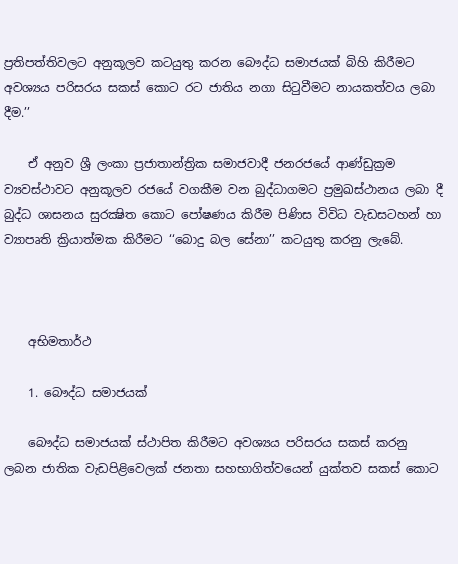ප්‍රතිපත්තිවලට අනුකූලව කටයුතු කරන බෞද්ධ සමාජයක් බිහි කිරීමට අවශ්‍යය පරිසරය සකස් කොට රට ජාතිය නගා සිටුවීමට නායකත්වය ලබා දීම.’’

    ඒ අනුව ශ්‍රී ලංකා ප්‍රජාතාන්ත්‍රික සමාජවාදී ජනරජයේ ආණ්ඩුක්‍රම ව්‍යවස්ථාවට අනුකූලව රජයේ වගකීම වන බුද්ධාගමට ප්‍රමුඛස්ථානය ලබා දී බුද්ධ ශාසනය සුරක්‍ෂිත කොට පෝෂණය කිරීම පිණිස විවිධ වැඩසටහන් හා ව්‍යාපෘති ක්‍රියාත්මක කිරීමට ‘‘බොදු බල සේනා’’ කටයුතු කරනු ලැබේ.



    අභිමතාර්ථ

    1. බෞද්ධ සමාජයක්

    බෞද්ධ සමාජයක් ස්ථාපිත කිරීමට අවශ්‍යය පරිසරය සකස් කරනු ලබන ජාතික වැඩපිළිවෙලක් ජනතා සහභාගිත්වයෙන් යුක්තව සකස් කොට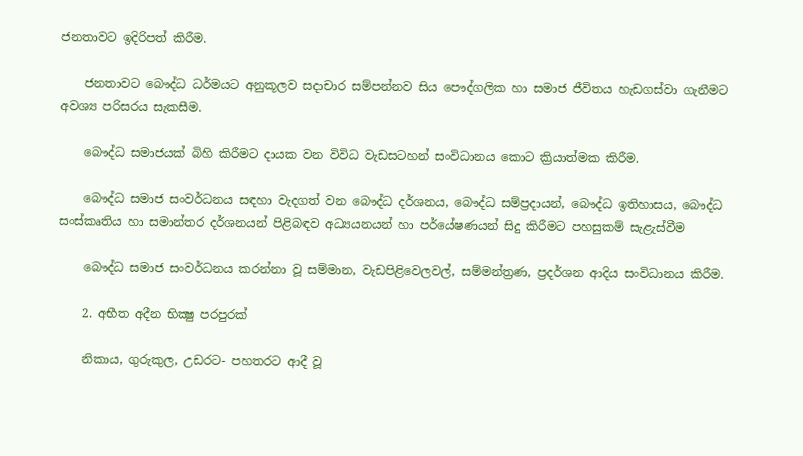ජනතාවට ඉදිරිපත් කිරීම.

    ජනතාවට බෞද්ධ ධර්මයට අනුකූලව සදාචාර සම්පන්නව සිය පෞද්ගලික හා සමාජ ජීවිතය හැඩගස්වා ගැනීමට අවශ්‍ය පරිසරය සැකසීම.

    බෞද්ධ සමාජයක් බිහි කිරීමට දායක වන විවිධ වැඩසටහන් සංවිධානය කොට ක්‍රියාත්මක කිරීම.

    බෞද්ධ සමාජ සංවර්ධනය සඳහා වැදගත් වන බෞද්ධ දර්ශනය, බෞද්ධ සම්ප්‍රදායන්, බෞද්ධ ඉතිහාසය, බෞද්ධ සංස්කෘතිය හා සමාන්තර දර්ශනයන් පිළිබඳව අධ්‍යයනයන් හා පර්යේෂණයන් සිදු කිරීමට පහසුකම් සැළැස්වීම

    බෞද්ධ සමාජ සංවර්ධනය කරන්නා වූ සම්මාන, වැඩපිළිවෙලවල්, සම්මන්ත්‍රණ, ප්‍රදර්ශන ආදිය සංවිධානය කිරීම.

    2. අභීත අදීන භික්‍ෂු පරපුරක්

    නිකාය, ගුරුකුල, උඩරට- පහතරට ආදී වූ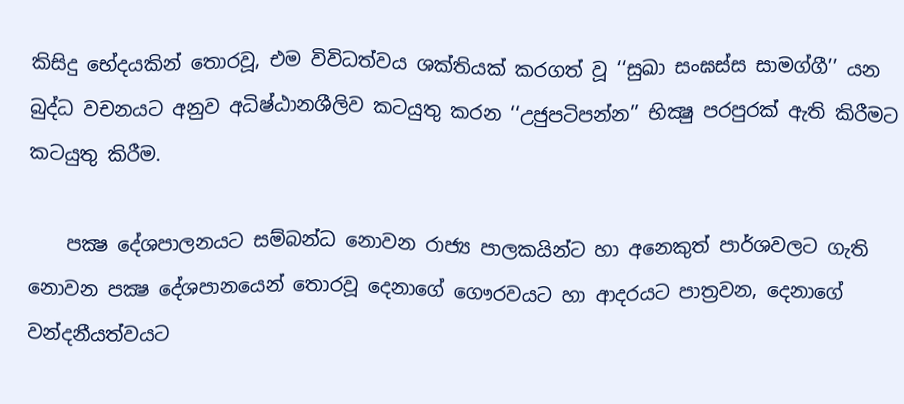කිසිදු භේදයකින් තොරවූ, එම විවිධත්වය ශක්තියක් කරගත් වූ ‘‘සුඛා සංඝස්ස සාමග්ගී’’ යන බුද්ධ වචනයට අනුව අධිෂ්ඨානශීලිව කටයුතු කරන ‘‘උජුපටිපන්න’’ භික්‍ෂු පරපුරක් ඇති කිරීමට කටයුතු කිරීම.

    පක්‍ෂ දේශපාලනයට සම්බන්ධ නොවන රාජ්‍ය පාලකයින්ට හා අනෙකුත් පාර්ශවලට ගැති නොවන පක්‍ෂ දේශපානයෙන් තොරවූ දෙනාගේ ගෞරවයට හා ආදරයට පාත්‍රවන, දෙනාගේ වන්දනීයත්වයට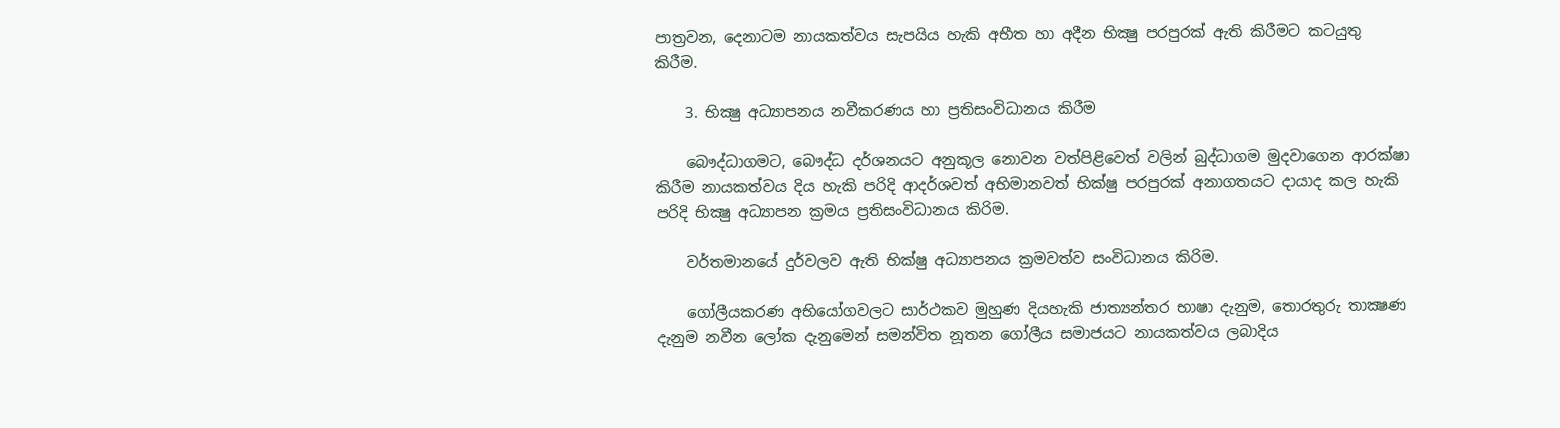පාත්‍රවන, දෙනාටම නායකත්වය සැපයිය හැකි අභීත හා අදීන භික්‍ෂු පරපුරක් ඇති කිරීමට කටයුතු කිරීම.

    3. භික්‍ෂු අධ්‍යාපනය නවීකරණය හා ප්‍රතිසංවිධානය කිරීම

    බෞද්ධාගමට, බෞද්ධ දර්ශනයට අනුකූල නොවන වත්පිළිවෙත් වලින් බුද්ධාගම මුදවාගෙන ආරක්ෂා කිරීම නායකත්වය දිය හැකි පරිදි ආදර්ශවත් අභිමානවත් භික්ෂු පරපුරක් අනාගතයට දායාද කල හැකි පරිදි භික්‍ෂු අධ්‍යාපන ක්‍රමය ප්‍රතිසංවිධානය කිරිම.

    වර්තමානයේ දුර්වලව ඇති භික්ෂු අධ්‍යාපනය ක්‍රමවත්ව සංවිධානය කිරිම.

    ගෝලීයකරණ අභියෝගවලට සාර්ථකව මුහුණ දියහැකි ජාත්‍යන්තර භාෂා දැනුම, තොරතුරු තාක්‍ෂණ දැනුම නවීන ලෝක දැනුමෙන් සමන්විත නූතන ගෝලීය සමාජයට නායකත්වය ලබාදිය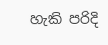හැකි පරිදි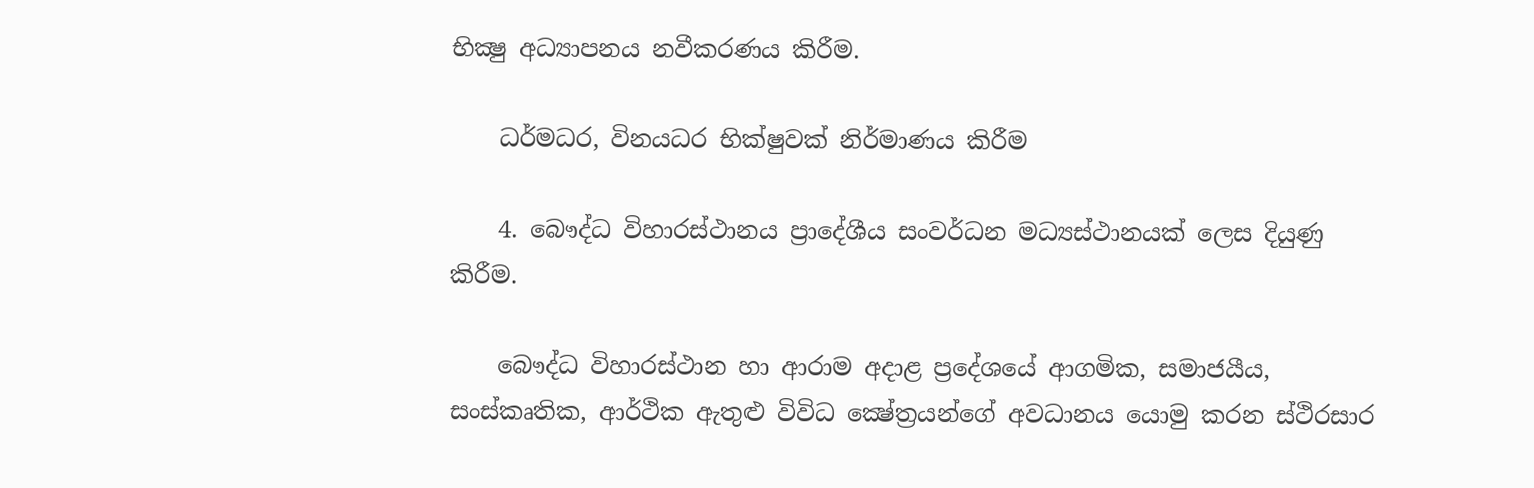භික්‍ෂු අධ්‍යාපනය නවීකරණය කිරීම.

    ධර්මධර, විනයධර භික්ෂුවක් නිර්මාණය කිරීම

    4. බෞද්ධ විහාරස්ථානය ප්‍රාදේශීය සංවර්ධන මධ්‍යස්ථානයක් ලෙස දියුණු කිරීම.

    බෞද්ධ විහාරස්ථාන හා ආරාම අදාළ ප්‍රදේශයේ ආගමික, සමාජයීය, සංස්කෘතික, ආර්ථික ඇතුළු විවිධ ක්‍ෂේත්‍රයන්ගේ අවධානය යොමු කරන ස්ථිරසාර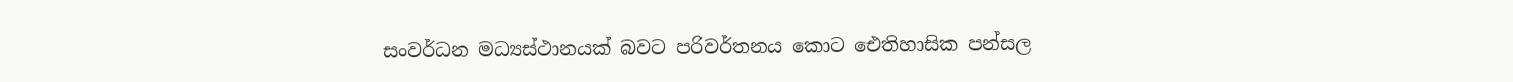සංවර්ධන මධ්‍යස්ථානයක් බවට පරිවර්තනය කොට ඓතිහාසික පන්සල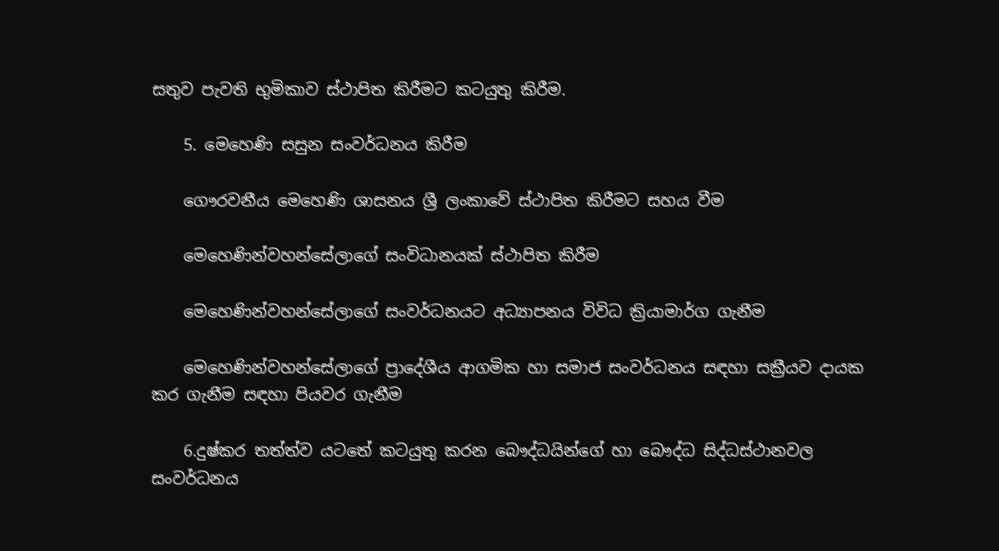සතුව පැවති භුමිකාව ස්ථාපිත කිරීමට කටයුතු කිරීම.

    5. මෙහෙණි සසුන සංවර්ධනය කිරීම

    ගෞරවනීය මෙහෙණි ශාසනය ශ්‍රී ලංකාවේ ස්ථාපිත කිරීමට සහය වීම

    මෙහෙණින්වහන්සේලාගේ සංවිධානයක් ස්ථාපිත කිරීම

    මෙහෙණින්වහන්සේලාගේ සංවර්ධනයට අධ්‍යාපනය විවිධ ක්‍රියාමාර්ග ගැනීම

    මෙහෙණින්වහන්සේලාගේ ප්‍රාදේශීය ආගමික හා සමාජ සංවර්ධනය සඳහා සක්‍රීයව දායක කර ගැනීම සඳහා පියවර ගැනීම

    6.දුෂ්කර තත්ත්ව යටතේ කටයුතු කරන බෞද්ධයින්ගේ හා බෞද්ධ සිද්ධස්ථානවල සංවර්ධනය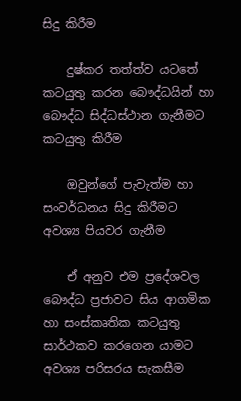සිදු කිරීම

    දුෂ්කර තත්ත්ව යටතේ කටයුතු කරන බෞද්ධයින් හා බෞද්ධ සිද්ධස්ථාන ගැනීමට කටයුතු කිරීම

    ඔවුන්ගේ පැවැත්ම හා සංවර්ධනය සිදු කිරීමට අවශ්‍ය පියවර ගැනීම

    ඒ අනුව එම ප්‍රදේශවල බෞද්ධ ප්‍රජාවට සිය ආගමික හා සංස්කෘතික කටයුතු සාර්ථකව කරගෙන යාමට අවශ්‍ය පරිසරය සැකසීම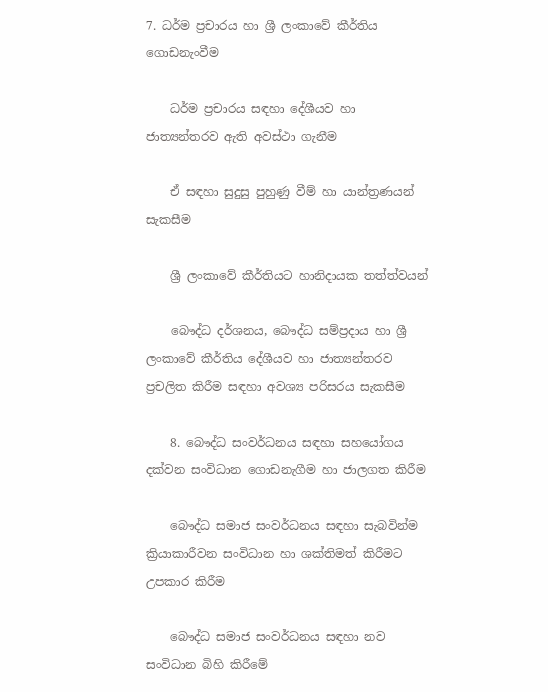7. ධර්ම ප්‍රචාරය හා ශ්‍රී ලංකාවේ කීර්තිය ගොඩනැංවීම

    ධර්ම ප්‍රචාරය සඳහා දේශීයව හා ජාත්‍යන්තරව ඇති අවස්ථා ගැනීම

    ඒ සඳහා සුදුසු පුහුණු වීම් හා යාන්ත්‍රණයන් සැකසීම

    ශ්‍රී ලංකාවේ කීර්තියට හානිදායක තත්ත්වයන්

    බෞද්ධ දර්ශනය, බෞද්ධ සම්ප්‍රදාය හා ශ්‍රී ලංකාවේ කීර්තිය දේශීයව හා ජාත්‍යන්තරව ප්‍රචලිත කිරීම සඳහා අවශ්‍ය පරිසරය සැකසීම

    8. බෞද්ධ සංවර්ධනය සඳහා සහයෝගය දක්වන සංවිධාන ගොඩනැගීම හා ජාලගත කිරීම

    බෞද්ධ සමාජ සංවර්ධනය සඳහා සැබවින්ම ක්‍රියාකාරීවන සංවිධාන හා ශක්තිමත් කිරීමට උපකාර කිරීම

    බෞද්ධ සමාජ සංවර්ධනය සඳහා නව සංවිධාන බිහි කිරීමේ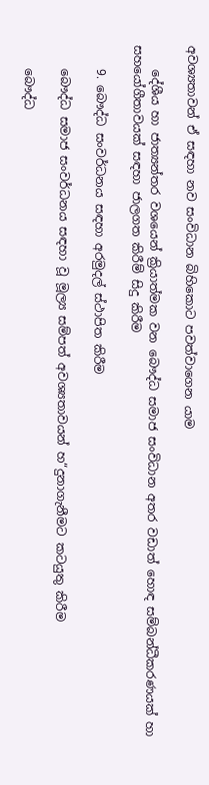අවශ්‍යතාවන් ඒ සඳහා නව සංවිධාන බිහිකොට පවත්වාගෙන යාම

    දේශීය හා ජාත්‍යන්තර වශයෙන් ක්‍රියාත්මක වන බෞද්ධ සමාජ සංවිධාන අතර වඩාත් හොඳ සම්බන්ධීකරණයක් හා සහයෝගීතාවයක් සඳහා ජාලගත කිරීම් සිදු කිරීම

    9. බෞද්ධ සංවර්ධනය සඳහා අරමුදල් ස්ථාපිත කිරීම

    බෞද්ධ සමාජ සංවර්ධනය සඳහා වූ මූල්‍ය සම්පත් අවශ්‍යතාවයන් හ“දුනාගැනීමට කටයුතු කිරීම

    බෞද්ධ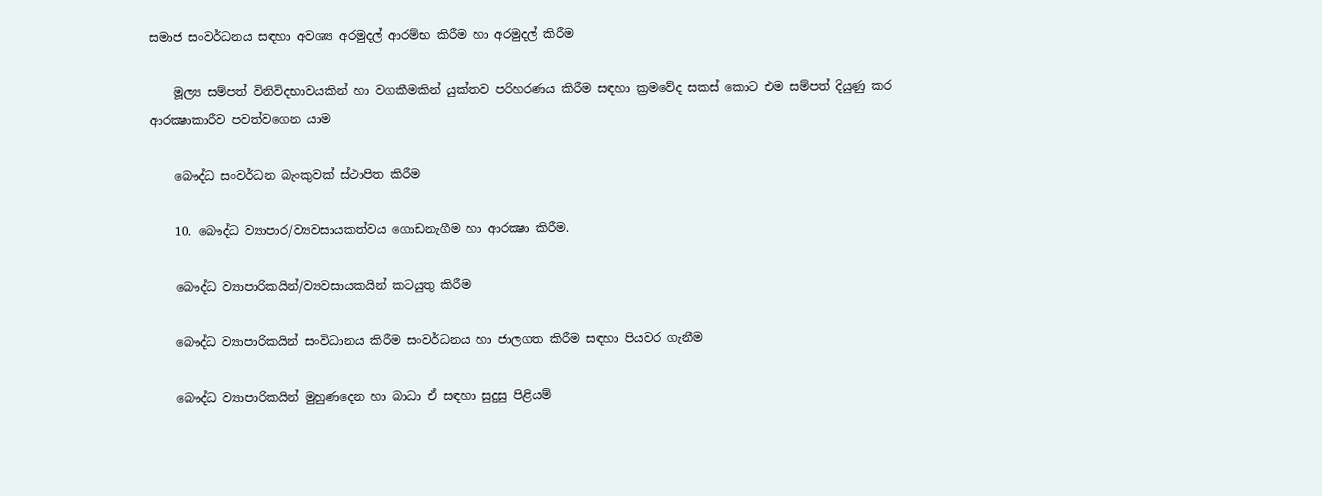සමාජ සංවර්ධනය සඳහා අවශ්‍ය අරමුදල් ආරම්භ කිරීම හා අරමුදල් කිරීම

    මූල්‍ය සම්පත් විනිවිදභාවයකින් හා වගකීමකින් යුක්තව පරිහරණය කිරීම සඳහා ක්‍රමවේද සකස් කොට එම සම්පත් දියුණු කර ආරක්‍ෂාකාරීව පවත්වගෙන යාම

    බෞද්ධ සංවර්ධන බැංකුවක් ස්ථාපිත කිරීම

    10. බෞද්ධ ව්‍යාපාර/ව්‍යවසායකත්වය ගොඩනැගීම හා ආරක්‍ෂා කිරීම.

    බෞද්ධ ව්‍යාපාරිකයින්/ව්‍යවසායකයින් කටයුතු කිරීම

    බෞද්ධ ව්‍යාපාරිකයින් සංවිධානය කිරීම සංවර්ධනය හා ජාලගත කිරීම සඳහා පියවර ගැනීම

    බෞද්ධ ව්‍යාපාරිකයින් මුහුණදෙන හා බාධා ඒ සඳහා සුදුසු පිළියම්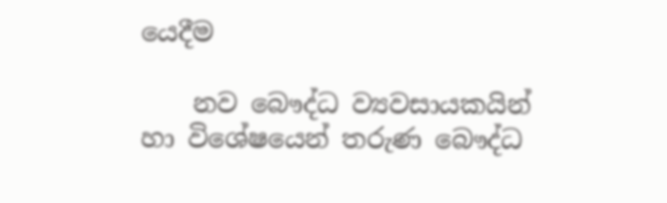යෙදීම

    නව බෞද්ධ ව්‍යවසායකයින් හා විශේෂයෙන් තරුණ බෞද්ධ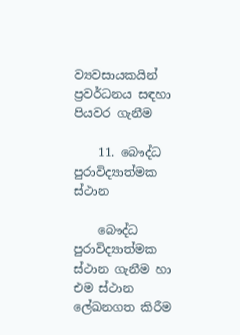ව්‍යවසායකයින් ප්‍රවර්ධනය සඳහා පියවර ගැනීම

    11. බෞද්ධ පුරාවිද්‍යාත්මක ස්ථාන

    බෞද්ධ පුරාවිද්‍යාත්මක ස්ථාන ගැනීම හා එම ස්ථාන ලේඛනගත කිරීම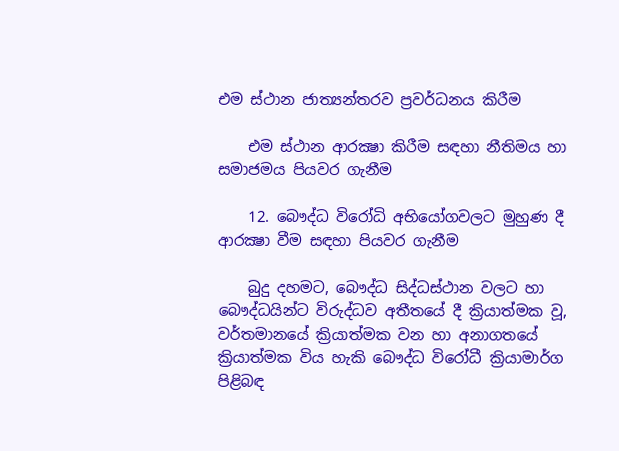එම ස්ථාන ජාත්‍යන්තරව ප්‍රවර්ධනය කිරීම

    එම ස්ථාන ආරක්‍ෂා කිරීම සඳහා නීතිමය හා සමාජමය පියවර ගැනීම

    12. බෞද්ධ විරෝධි අභියෝගවලට මුහුණ දී ආරක්‍ෂා වීම සඳහා පියවර ගැනීම

    බුදු දහමට, බෞද්ධ සිද්ධස්ථාන වලට හා බෞද්ධයින්ට විරුද්ධව අතීතයේ දී ක්‍රියාත්මක වූ, වර්තමානයේ ක්‍රියාත්මක වන හා අනාගතයේ ක්‍රියාත්මක විය හැකි බෞද්ධ විරෝධී ක්‍රියාමාර්ග පිළිබඳ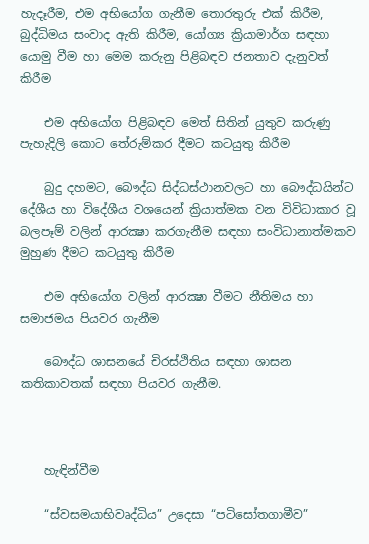හැදෑරීම, එම අභියෝග ගැනීම තොරතුරු එක් කිරීම, බුද්ධිමය සංවාද ඇති කිරීම, යෝග්‍ය ක්‍රියාමාර්ග සඳහා යොමු වීම හා මෙම කරුනු පිළිබඳව ජනතාව දැනුවත් කිරීම

    එම අභියෝග පිළිබඳව මෙත් සිතින් යුතුව කරුණු පැහැදිලි කොට තේරුම්කර දීමට කටයුතු කිරීම

    බුදු දහමට, බෞද්ධ සිද්ධස්ථානවලට හා බෞද්ධයින්ට දේශීය හා විදේශීය වශයෙන් ක්‍රියාත්මක වන විවිධාකාර වූ බලපෑම් වලින් ආරක්‍ෂා කරගැනීම සඳහා සංවිධානාත්මකව මුහුණ දීමට කටයුතු කිරීම

    එම අභියෝග වලින් ආරක්‍ෂා වීමට නීතිමය හා සමාජමය පියවර ගැනීම

    බෞද්ධ ශාසනයේ චිරස්ථිතිය සඳහා ශාසන කතිකාවතක් සඳහා පියවර ගැනීම.



    හැඳින්වීම

    “ස්වසමයාභිවෘද්ධිය” උදෙසා “පටිසෝතගාමීව”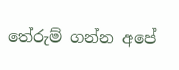තේරුම් ගන්න අපේ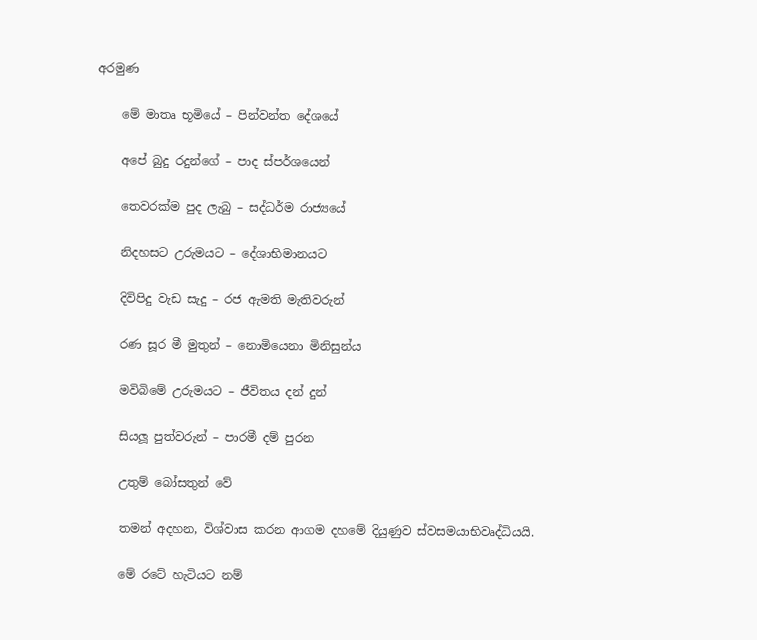අරමුණ

    මේ මාතෘ භූමියේ – පින්වන්ත දේශයේ

    අපේ බුදු රදුන්ගේ – පාද ස්පර්ශයෙන්

    තෙවරක්ම පුද ලැබු – සද්ධර්ම රාජ්‍යයේ

    නිදහසට උරුමයට – දේශාභිමානයට

    දිවිපිදු වැඩ සැදු – රජ ඇමති මැතිවරුන්

    රණ සූර මී මුතුන් – නොමියෙනා මිනිසුන්ය

    මවිබිමේ උරුමයට – ජීවිතය දන් දුන්

    සියලූ පුත්වරුන් – පාරමී දම් පුරන

    උතුම් බෝසතුන් වේ

    තමන් අදහන, විශ්වාස කරන ආගම දහමේ දියුණුව ස්වසමයාභිවෘද්ධියයි.

    මේ රටේ හැටියට නම්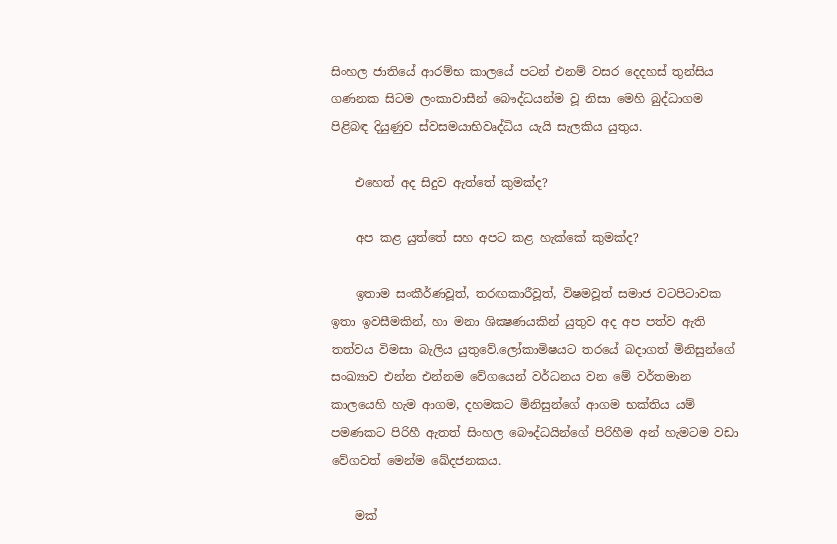සිංහල ජාතියේ ආරම්භ කාලයේ පටන් එනම් වසර දෙදහස් තුන්සිය ගණනක සිටම ලංකාවාසීන් බෞද්ධයන්ම වූ නිසා මෙහි බුද්ධාගම පිළිබඳ දියුණුව ස්වසමයාභිවෘද්ධිය යැයි සැලකිය යුතුය.

    එහෙත් අද සිදුව ඇත්තේ කුමක්ද?

    අප කළ යුත්තේ සහ අපට කළ හැක්කේ කුමක්ද?

    ඉතාම සංකීර්ණවූත්, තරඟකාරීවූත්, විෂමවූත් සමාජ වටපිටාවක ඉතා ඉවසීමකින්, හා මනා ශික්‍ෂණයකින් යුතුව අද අප පත්ව ඇති තත්වය විමසා බැලිය යුතුවේ.ලෝකාමිෂයට තරයේ බදාගත් මිනිසුන්ගේ සංඛ්‍යාව එන්න එන්නම වේගයෙන් වර්ධනය වන මේ වර්තමාන කාලයෙහි හැම ආගම, දහමකට මිනිසුන්ගේ ආගම භක්තිය යම් පමණකට පිරිහී ඇතත් සිංහල බෞද්ධයින්ගේ පිරිහීම අන් හැමටම වඩා වේගවත් මෙන්ම ඛේදජනකය.

    මක්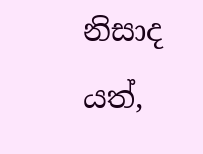නිසාද යත්,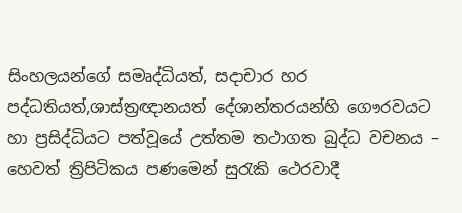සිංහලයන්ගේ සමෘද්ධියත්, සදාචාර හර පද්ධතියත්,ශාස්ත්‍රඥානයත් දේශාන්තරයන්හි ගෞරවයට හා ප්‍රසිද්ධියට පත්වූයේ උත්තම තථාගත බුද්ධ වචනය – හෙවත් ත්‍රිපිටිකය පණමෙන් සුරැකි ථෙරවාදී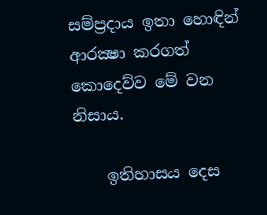සම්ප්‍රදාය ඉතා හොඳින් ආරක්‍ෂා කරගත් කොදෙව්ව මේ වන නිසාය.

    ඉතිහාසය දෙස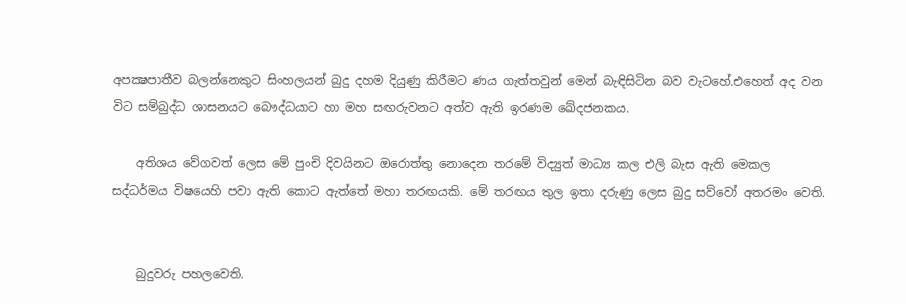අපක්‍ෂපාතීව බලන්නෙකුට සිංහලයන් බුදු දහම දියුණු කිරීමට ණය ගැත්තවුන් මෙන් බැඳිසිටින බව වැටහේ.එහෙත් අද වන විට සම්බුද්ධ ශාසනයට බෞද්ධයාට හා මහ සඟරුවනට අත්ව ඇති ඉරණම ඛේදජනකය.

    අතිශය වේගවත් ලෙස මේ පුංචි දිවයිනට ඔරොත්තු නොදෙන තරමේ විද්‍යුත් මාධ්‍ය කල එලි බැස ඇති මෙකල සද්ධර්මය විෂයෙහි පවා ඇති කොට ඇත්තේ මහා තරඟයකි. මේ තරඟය තුල ඉතා දරුණු ලෙස බුදු සව්වෝ අතරමං වෙති.


    බුදුවරු පහලවෙති.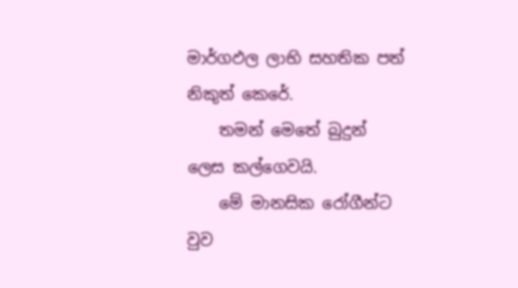මාර්ගඵල ලාභි සහතික පත් නිකුත් කෙරේ.
    තමන් මෙතේ බුදුන් ලෙස කල්ගෙවයි.
    මේ මානසික රෝගීන්ට වුව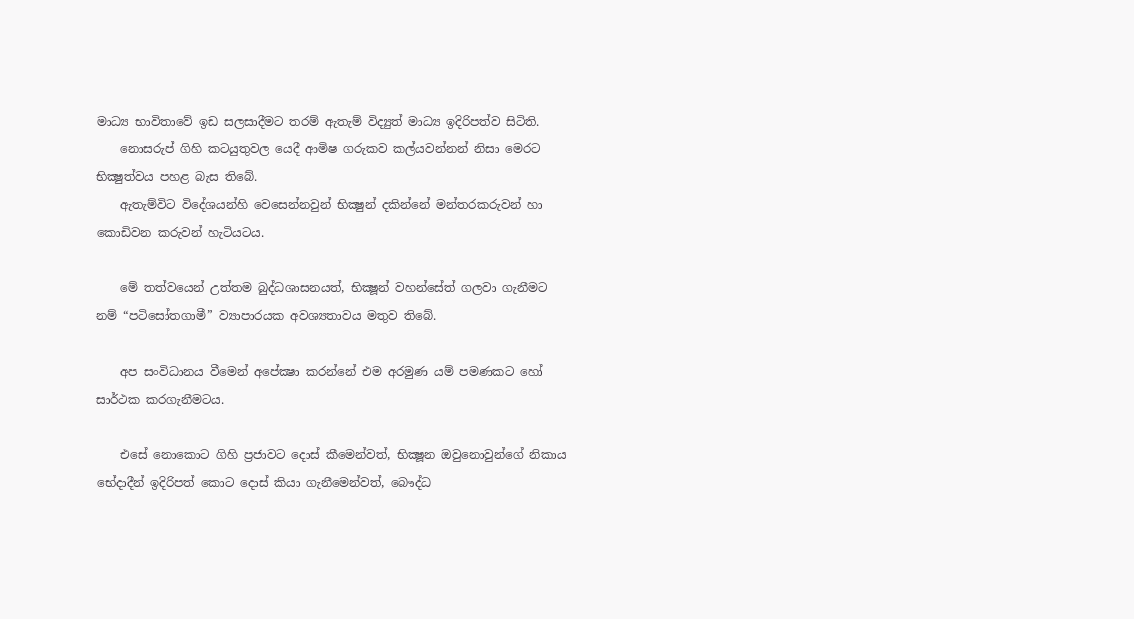මාධ්‍ය භාවිතාවේ ඉඩ සලසාදීමට තරම් ඇතැම් විද්‍යුත් මාධ්‍ය ඉදිරිපත්ව සිටිති.
    නොසරුප් ගිහි කටයුතුවල යෙදී ආමිෂ ගරුකව කල්යවන්නන් නිසා මෙරට භික්‍ෂුත්වය පහළ බැස තිබේ.
    ඇතැම්විට විදේශයන්හි වෙසෙන්නවුන් භික්‍ෂුන් දකින්නේ මන්තරකරුවන් හා කොඩිවන කරුවන් හැටියටය.

    මේ තත්වයෙන් උත්තම බුද්ධශාසනයත්, භික්‍ෂූන් වහන්සේත් ගලවා ගැනීමට නම් “පටිසෝතගාමී” ව්‍යාපාරයක අවශ්‍යතාවය මතුව තිබේ.

    අප සංවිධානය වීමෙන් අපේක්‍ෂා කරන්නේ එම අරමුණ යම් පමණකට හෝ සාර්ථක කරගැනීමටය.

    එසේ නොකොට ගිහි ප්‍රජාවට දොස් කීමෙන්වත්, භික්‍ෂූන ඔවුනොවුන්ගේ නිකාය භේදාදීන් ඉදිරිපත් කොට දොස් කියා ගැනීමෙන්වත්, බෞද්ධ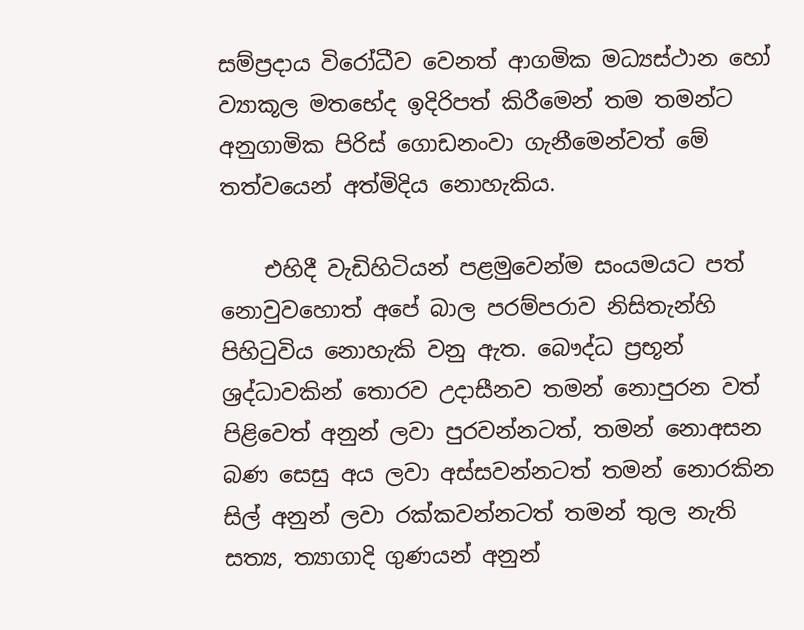සම්ප්‍රදාය විරෝධීව වෙනත් ආගමික මධ්‍යස්ථාන හෝ ව්‍යාකූල මතභේද ඉදිරිපත් කිරීමෙන් තම තමන්ට අනුගාමික පිරිස් ගොඩනංවා ගැනීමෙන්වත් මේ තත්වයෙන් අත්මිදිය නොහැකිය.

    එහිදී වැඩිහිටියන් පළමුවෙන්ම සංයමයට පත් නොවුවහොත් අපේ බාල පරම්පරාව නිසිතැන්හි පිහිටුවිය නොහැකි වනු ඇත. බෞද්ධ ප්‍රභූන් ශ්‍රද්ධාවකින් තොරව උදාසීනව තමන් නොපුරන වත් පිළිවෙත් අනුන් ලවා පුරවන්නටත්, තමන් නොඅසන බණ සෙසු අය ලවා අස්සවන්නටත් තමන් නොරකින සිල් අනුන් ලවා රක්කවන්නටත් තමන් තුල නැති සත්‍ය, ත්‍යාගාදි ගුණයන් අනුන්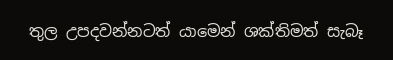තුල උපදවන්නටත් යාමෙන් ශක්තිමත් සැබෑ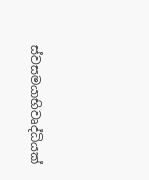ස්වසමයාභිවෘද්ධියක්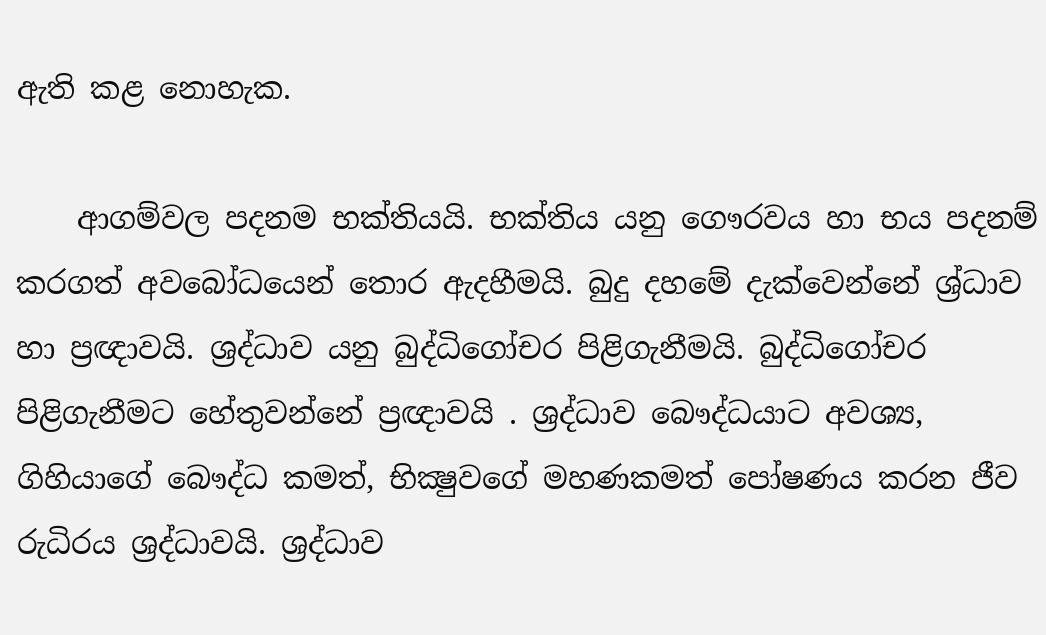ඇති කළ නොහැක.

    ආගම්වල පදනම භක්තියයි. භක්තිය යනු ගෞරවය හා භය පදනම් කරගත් අවබෝධයෙන් තොර ඇදහීමයි. බුදු දහමේ දැක්වෙන්නේ ශ්‍ර්ධාව හා ප්‍රඥාවයි. ශ්‍රද්ධාව යනු බුද්ධිගෝචර පිළිගැනීමයි. බුද්ධිගෝචර පිළිගැනීමට හේතුවන්නේ ප්‍රඥාවයි . ශ්‍රද්ධාව බෞද්ධයාට අවශ්‍ය, ගිහියාගේ බෞද්ධ කමත්, භික්‍ෂුවගේ මහණකමත් පෝෂණය කරන ජීව රුධිරය ශ්‍රද්ධාවයි. ශ්‍රද්ධාව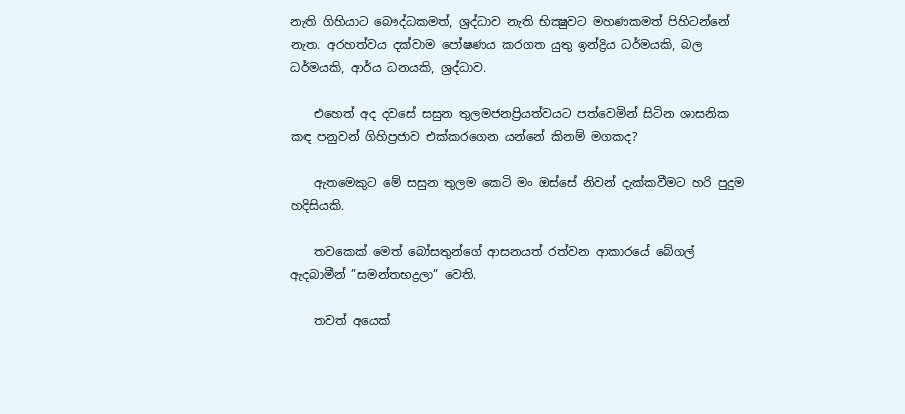නැති ගිහියාට බෞද්ධකමත්, ශ්‍රද්ධාව නැති භික්‍ෂුවට මහණකමත් පිහිටන්නේ නැත. අරහත්වය දක්වාම පෝෂණය කරගත යුතු ඉන්ද්‍රිය ධර්මයකි, බල ධර්මයකි, ආර්ය ධනයකි, ශ්‍රද්ධාව.

    එහෙත් අද දවසේ සසුන තුලමජනප්‍රියත්වයට පත්වෙමින් සිටින ශාසනික කඳ පනුවන් ගිහිප්‍රජාව එක්කරගෙන යන්නේ කිනම් මගකද?

    ඇතමෙකුට මේ සසුන තුලම කෙටි මං ඔස්සේ නිවන් දැක්කවීමට හරි පුදුම හදිසියකි.

    තවකෙක් මෙත් බෝසතුන්ගේ ආසනයත් රත්වන ආකාරයේ බේගල් ඇදබාමීන් ”සමන්තභද්‍රලා” වෙති.

    තවත් අයෙක්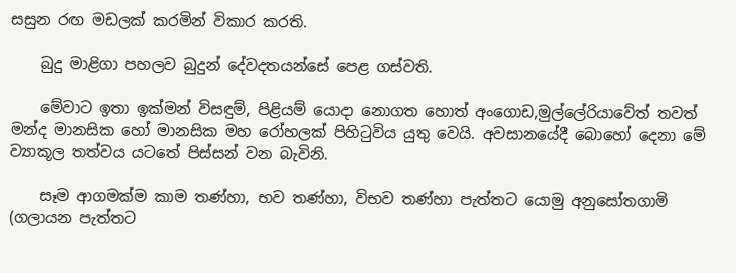සසුන රඟ මඩලක් කරමින් විකාර කරති.

    බුදු මාළිගා පහලව බුදුන් දේවදතයන්සේ පෙළ ගස්වති.

    මේවාට ඉතා ඉක්මන් විසඳුම්, පිළියම් යොදා නොගත හොත් අංගොඩ,මුල්ලේරියාවේත් තවත් මන්ද මානසික හෝ මානසික මහ රෝහලක් පිහිටුවිය යුතු වෙයි. අවසානයේදී බොහෝ දෙනා මේ ව්‍යාකූල තත්වය යටතේ පිස්සන් වන බැවිනි.

    සෑම ආගමක්ම කාම තණ්හා, භව තණ්හා, විභව තණ්හා පැත්තට යොමු අනුසෝතගාමි (ගලායන පැත්තට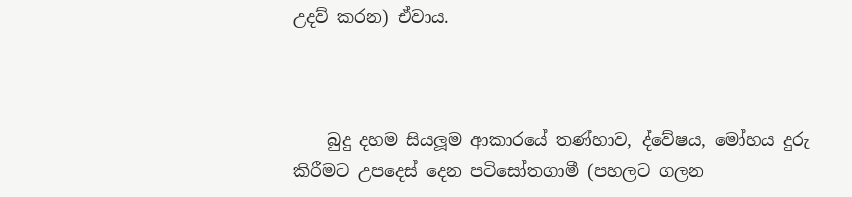උදව් කරන) ඒවාය.



    බුදු දහම සියලූම ආකාරයේ තණ්හාව, ද්වේෂය, මෝහය දුරු කිරීමට උපදෙස් දෙන පටිසෝතගාමී (පහලට ගලන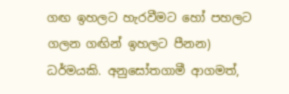ගඟ ඉහලට හැරවීමට හෝ පහලට ගලන ගඟින් ඉහලට පීනන) ධර්මයකි. අනුසෝතගාමී ආගමත්,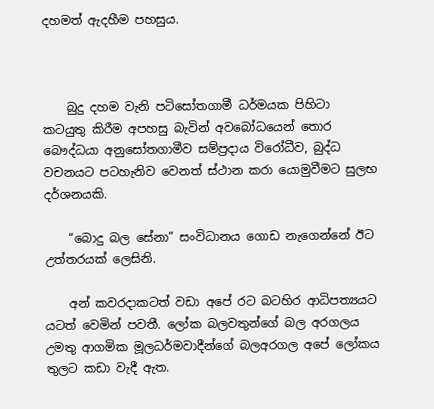දහමත් ඇදහීම පහසුය.



    බුදු දහම වැනි පටිසෝතගාමී ධර්මයක පිහිටා කටයුතු කිරීම අපහසු බැවින් අවබෝධයෙන් තොර බෞද්ධයා අනුසෝතගාමීව සම්ප්‍රදාය විරෝධීව, බුද්ධ වචනයට පටහැනිව වෙනත් ස්ථාන කරා යොමුවීමට සුලභ දර්ශනයකි.

    “බොදු බල සේනා” සංවිධානය ගොඩ නැගෙන්නේ ඊට උත්තරයක් ලෙසිනි.

    අන් කවරදාකටත් වඩා අපේ රට බටහිර ආධිපත්‍යයට යටත් වෙමින් පවතී. ලෝක බලවතුන්ගේ බල අරගලය උමතු ආගමික මූලධර්මවාදීන්ගේ බලඅරගල අපේ ලෝකය තුලට කඩා වැදී ඇත.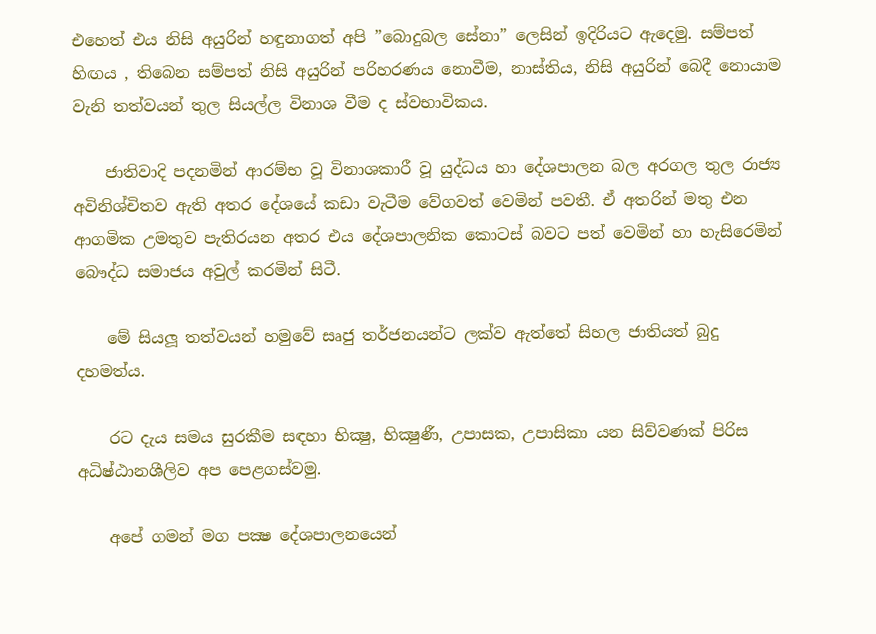එහෙත් එය නිසි අයුරින් හඳුනාගත් අපි ”බොදුබල සේනා” ලෙසින් ඉදිරියට ඇදෙමු. සම්පත් හිඟය , තිබෙන සම්පත් නිසි අයුරින් පරිහරණය නොවීම, නාස්තිය, නිසි අයුරින් බෙදී නොයාම වැනි තත්වයන් තුල සියල්ල විනාශ වීම ද ස්වභාවිකය.

    ජාතිවාදි පදනමින් ආරම්භ වූ විනාශකාරී වූ යුද්ධය හා දේශපාලන බල අරගල තුල රාජ්‍ය අවිනිශ්චිතව ඇති අතර දේශයේ කඩා වැටීම වේගවත් වෙමින් පවතී. ඒ අතරින් මතු එන ආගමික උමතුව පැතිරයන අතර එය දේශපාලනික කොටස් බවට පත් වෙමින් හා හැසිරෙමින් බෞද්ධ සමාජය අවුල් කරමින් සිටී.

    මේ සියලූ තත්වයන් හමුවේ සෘජු තර්ජනයන්ට ලක්ව ඇත්තේ සිහල ජාතියත් බුදු දහමත්ය.

    රට දැය සමය සුරකීම සඳහා භික්‍ෂු, භික්‍ෂුණී, උපාසක, උපාසිකා යන සිව්වණක් පිරිස අධිෂ්ඨානශීලිව අප පෙළගස්වමු.

    අපේ ගමන් මග පක්‍ෂ දේශපාලනයෙන්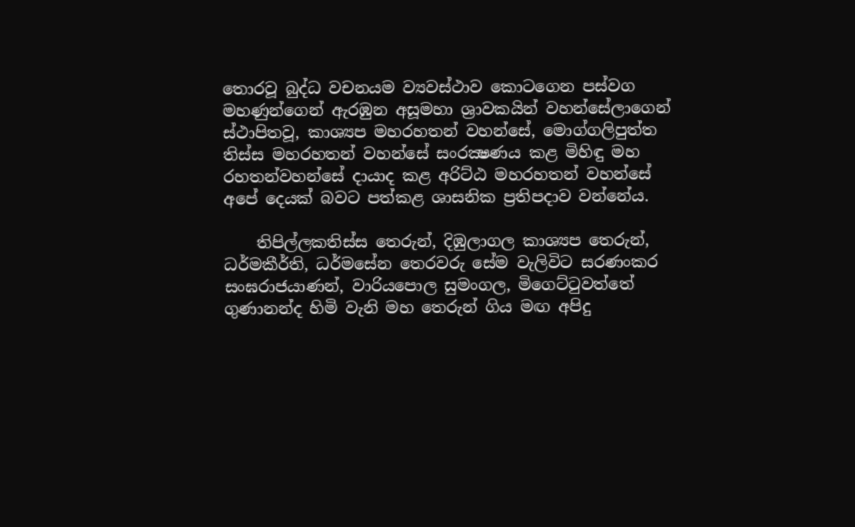තොරවූ බුද්ධ වචනයම ව්‍යවස්ථාව කොටගෙන පස්වග මහණුන්ගෙන් ඇරඹුන අසූමහා ශ්‍රාවකයින් වහන්සේලාගෙන් ස්ථාපිතවූ, කාශ්‍යප මහරහතන් වහන්සේ, මොග්ගලිපුත්ත තිස්ස මහරහතන් වහන්සේ සංරක්‍ෂණය කළ මිහිඳු මහ රහතන්වහන්සේ දායාද කළ අරිට්ඨ මහරහතන් වහන්සේ අපේ දෙයක් බවට පත්කළ ශාසනික ප්‍රතිපදාව වන්නේය.

    තිපිල්ලකතිස්ස තෙරුන්, දිඹුලාගල කාශ්‍යප තෙරුන්, ධර්මකීර්ති, ධර්මසේන තෙරවරු සේම වැලිවිට සරණංකර සංඝරාජයාණන්, වාරියපොල සුමංගල, මිගෙට්ටුවත්තේ ගුණානන්ද හිමි වැනි මහ තෙරුන් ගිය මඟ අපිදු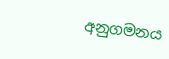අනුගමනය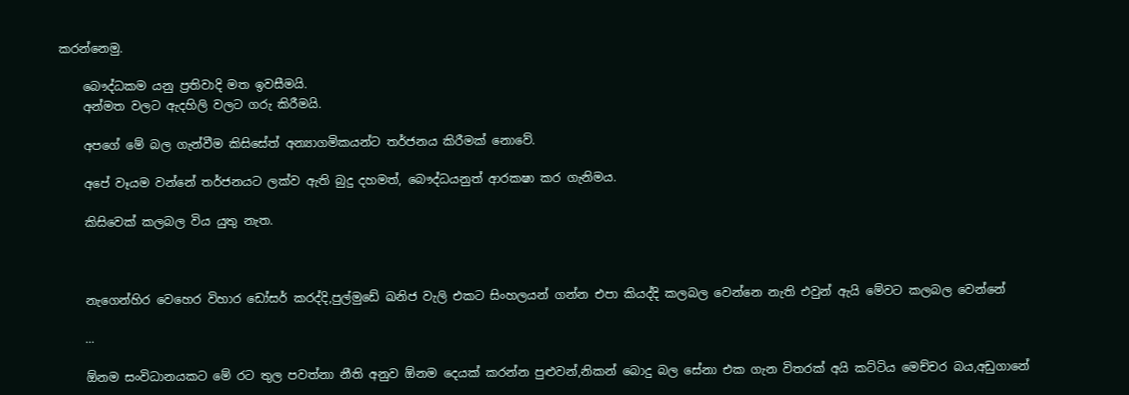කරන්නෙමු.

    බෞද්ධකම යනු ප්‍රතිවාදි මත ඉවසීමයි.
    අන්මත වලට ඇදහිලි වලට ගරු කිරීමයි.

    අපගේ මේ බල ගැන්වීම කිසිසේත් අන්‍යාගමිකයන්ට තර්ජනය කිරීමක් නොවේ.

    අපේ වෑයම වන්නේ තර්ජනයට ලක්ව ඇති බුදු දහමත්, බෞද්ධයනුත් ආරකෂා කර ගැනිමය.

    කිසිවෙක් කලබල විය යුතු නැත.



    නැගෙන්හිර වෙහෙර විහාර ඩෝසර් කරද්දි,පුල්මුඩේ ඛනිජ වැලි එකට සිංහලයන් ගන්න එපා කියද්දි කලබල වෙන්නෙ නැති එවුන් ඇයි මේවට කලබල වෙන්නේ

    ...

    ඕනම සංවිධානයකට මේ රට තුල පවත්නා නීති අනුව ඕනම දෙයක් කරන්න පුළුවන්,නිකන් බොදු බල සේනා එක ගැන විතරක් අයි කට්ටිය මෙච්චර බය,අඩුගානේ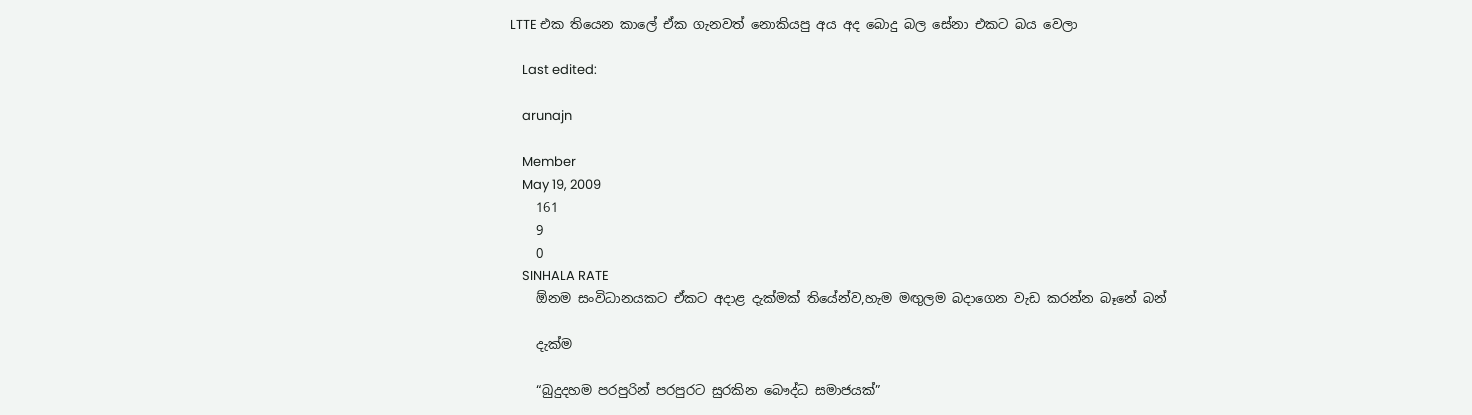LTTE එක තියෙන කාලේ ඒක ගැනවත් නොකියපු අය අද බොදු බල සේනා එකට බය වෙලා

    Last edited:

    arunajn

    Member
    May 19, 2009
    161
    9
    0
    SINHALA RATE
    ඕනම සංවිධානයකට ඒකට අදාළ දැක්මක් තියේන්ව,හැම මඟුලම බදාගෙන වැඩ කරන්න බෑනේ බන්

    දැක්ම

    “බුදුදහම පරපුරින් පරපුරට සුරකින බෞද්ධ සමාජයක්”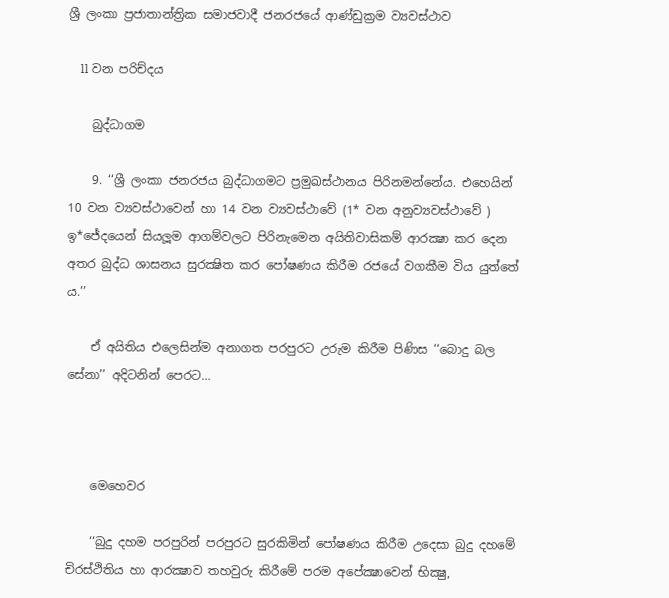ශ්‍රී ලංකා ප්‍රජාතාන්ත්‍රික සමාජවාදී ජනරජයේ ආණ්ඩුක්‍රම ව්‍යවස්ථාව

    ll වන පරිච්දය

    බුද්ධාගම

    9. ‘‘ශ්‍රී ලංකා ජනරජය බුද්ධාගමට ප්‍රමුඛස්ථානය පිරිනමන්නේය. එහෙයින් 10 වන ව්‍යවස්ථාවෙන් හා 14 වන ව්‍යවස්ථාවේ (1* වන අනුව්‍යවස්ථාවේ ) ඉ*ජේදයෙන් සියලූම ආගම්වලට පිරිනැමෙන අයිතිවාසිකම් ආරක්‍ෂා කර දෙන අතර බුද්ධ ශාසනය සුරක්‍ෂිත කර පෝෂණය කිරීම රජයේ වගකීම විය යුත්තේ ය.’’

    ඒ අයිතිය එලෙසින්ම අනාගත පරපුරට උරුම කිරීම පිණිස ‘‘බොදු බල සේනා’’ අදිටනින් පෙරට…



    මෙහෙවර

    ‘‘බුදු දහම පරපුරින් පරපුරට සුරකිමින් පෝෂණය කිරීම උදෙසා බුදු දහමේ චිරස්ථිතිය හා ආරක්‍ෂාව තහවුරු කිරීමේ පරම අපේක්‍ෂාවෙන් භික්‍ෂු,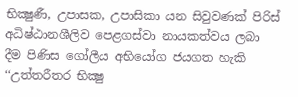භික්‍ෂුණී, උපාසක, උපාසිකා යන සිවුවණක් පිරිස් අධිෂ්ඨානශීලිව පෙළගස්වා නායකත්වය ලබා දීම පිණිස ගෝලීය අභියෝග ජයගත හැකි ‘‘උත්තරීතර භික්‍ෂු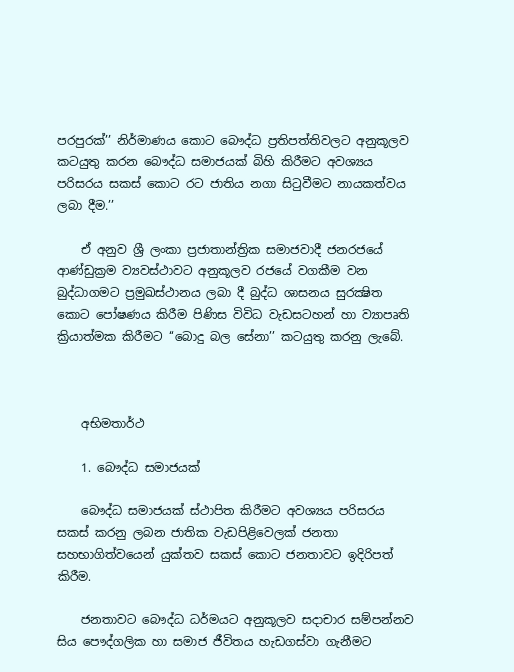පරපුරක්’’ නිර්මාණය කොට බෞද්ධ ප්‍රතිපත්තිවලට අනුකූලව කටයුතු කරන බෞද්ධ සමාජයක් බිහි කිරීමට අවශ්‍යය පරිසරය සකස් කොට රට ජාතිය නගා සිටුවීමට නායකත්වය ලබා දීම.’’

    ඒ අනුව ශ්‍රී ලංකා ප්‍රජාතාන්ත්‍රික සමාජවාදී ජනරජයේ ආණ්ඩුක්‍රම ව්‍යවස්ථාවට අනුකූලව රජයේ වගකීම වන බුද්ධාගමට ප්‍රමුඛස්ථානය ලබා දී බුද්ධ ශාසනය සුරක්‍ෂිත කොට පෝෂණය කිරීම පිණිස විවිධ වැඩසටහන් හා ව්‍යාපෘති ක්‍රියාත්මක කිරීමට ‘‘බොදු බල සේනා’’ කටයුතු කරනු ලැබේ.



    අභිමතාර්ථ

    1. බෞද්ධ සමාජයක්

    බෞද්ධ සමාජයක් ස්ථාපිත කිරීමට අවශ්‍යය පරිසරය සකස් කරනු ලබන ජාතික වැඩපිළිවෙලක් ජනතා සහභාගිත්වයෙන් යුක්තව සකස් කොට ජනතාවට ඉදිරිපත් කිරීම.

    ජනතාවට බෞද්ධ ධර්මයට අනුකූලව සදාචාර සම්පන්නව සිය පෞද්ගලික හා සමාජ ජීවිතය හැඩගස්වා ගැනීමට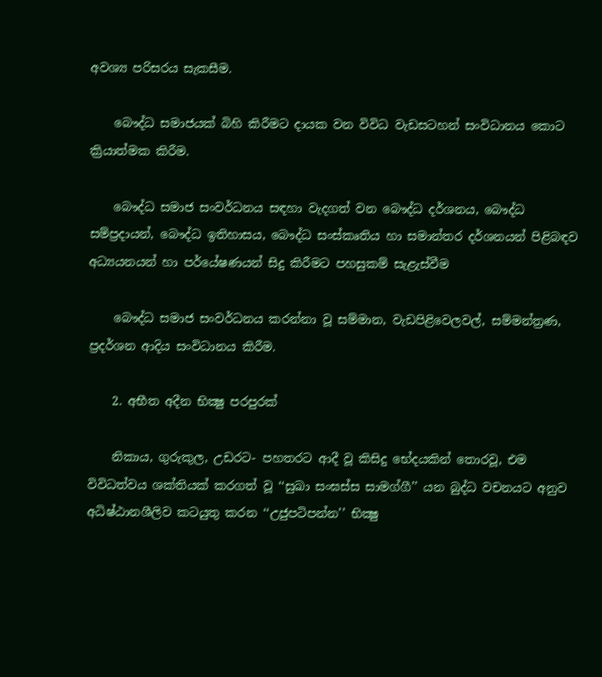අවශ්‍ය පරිසරය සැකසීම.

    බෞද්ධ සමාජයක් බිහි කිරීමට දායක වන විවිධ වැඩසටහන් සංවිධානය කොට ක්‍රියාත්මක කිරීම.

    බෞද්ධ සමාජ සංවර්ධනය සඳහා වැදගත් වන බෞද්ධ දර්ශනය, බෞද්ධ සම්ප්‍රදායන්, බෞද්ධ ඉතිහාසය, බෞද්ධ සංස්කෘතිය හා සමාන්තර දර්ශනයන් පිළිබඳව අධ්‍යයනයන් හා පර්යේෂණයන් සිදු කිරීමට පහසුකම් සැළැස්වීම

    බෞද්ධ සමාජ සංවර්ධනය කරන්නා වූ සම්මාන, වැඩපිළිවෙලවල්, සම්මන්ත්‍රණ, ප්‍රදර්ශන ආදිය සංවිධානය කිරීම.

    2. අභීත අදීන භික්‍ෂු පරපුරක්

    නිකාය, ගුරුකුල, උඩරට- පහතරට ආදී වූ කිසිදු භේදයකින් තොරවූ, එම විවිධත්වය ශක්තියක් කරගත් වූ ‘‘සුඛා සංඝස්ස සාමග්ගී’’ යන බුද්ධ වචනයට අනුව අධිෂ්ඨානශීලිව කටයුතු කරන ‘‘උජුපටිපන්න’’ භික්‍ෂු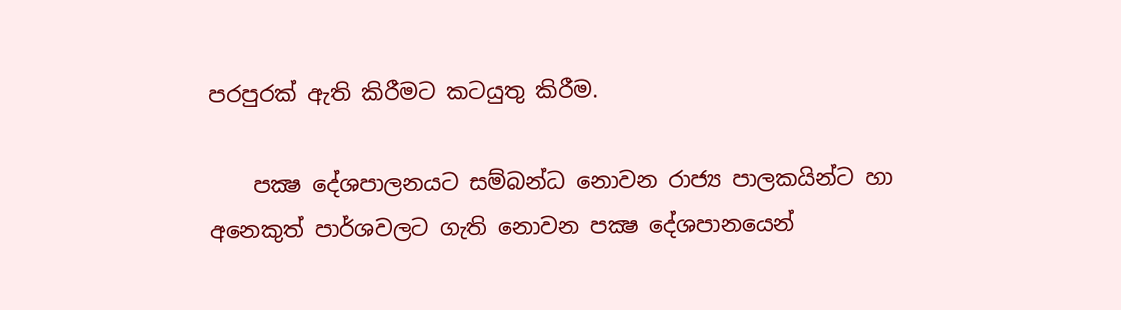පරපුරක් ඇති කිරීමට කටයුතු කිරීම.

    පක්‍ෂ දේශපාලනයට සම්බන්ධ නොවන රාජ්‍ය පාලකයින්ට හා අනෙකුත් පාර්ශවලට ගැති නොවන පක්‍ෂ දේශපානයෙන්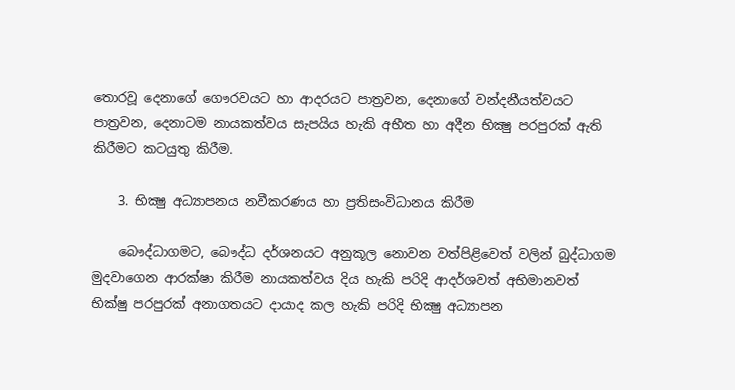තොරවූ දෙනාගේ ගෞරවයට හා ආදරයට පාත්‍රවන, දෙනාගේ වන්දනීයත්වයට පාත්‍රවන, දෙනාටම නායකත්වය සැපයිය හැකි අභීත හා අදීන භික්‍ෂු පරපුරක් ඇති කිරීමට කටයුතු කිරීම.

    3. භික්‍ෂු අධ්‍යාපනය නවීකරණය හා ප්‍රතිසංවිධානය කිරීම

    බෞද්ධාගමට, බෞද්ධ දර්ශනයට අනුකූල නොවන වත්පිළිවෙත් වලින් බුද්ධාගම මුදවාගෙන ආරක්ෂා කිරීම නායකත්වය දිය හැකි පරිදි ආදර්ශවත් අභිමානවත් භික්ෂු පරපුරක් අනාගතයට දායාද කල හැකි පරිදි භික්‍ෂු අධ්‍යාපන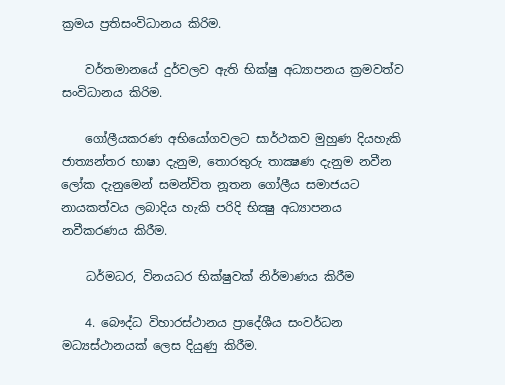ක්‍රමය ප්‍රතිසංවිධානය කිරිම.

    වර්තමානයේ දුර්වලව ඇති භික්ෂු අධ්‍යාපනය ක්‍රමවත්ව සංවිධානය කිරිම.

    ගෝලීයකරණ අභියෝගවලට සාර්ථකව මුහුණ දියහැකි ජාත්‍යන්තර භාෂා දැනුම, තොරතුරු තාක්‍ෂණ දැනුම නවීන ලෝක දැනුමෙන් සමන්විත නූතන ගෝලීය සමාජයට නායකත්වය ලබාදිය හැකි පරිදි භික්‍ෂු අධ්‍යාපනය නවීකරණය කිරීම.

    ධර්මධර, විනයධර භික්ෂුවක් නිර්මාණය කිරීම

    4. බෞද්ධ විහාරස්ථානය ප්‍රාදේශීය සංවර්ධන මධ්‍යස්ථානයක් ලෙස දියුණු කිරීම.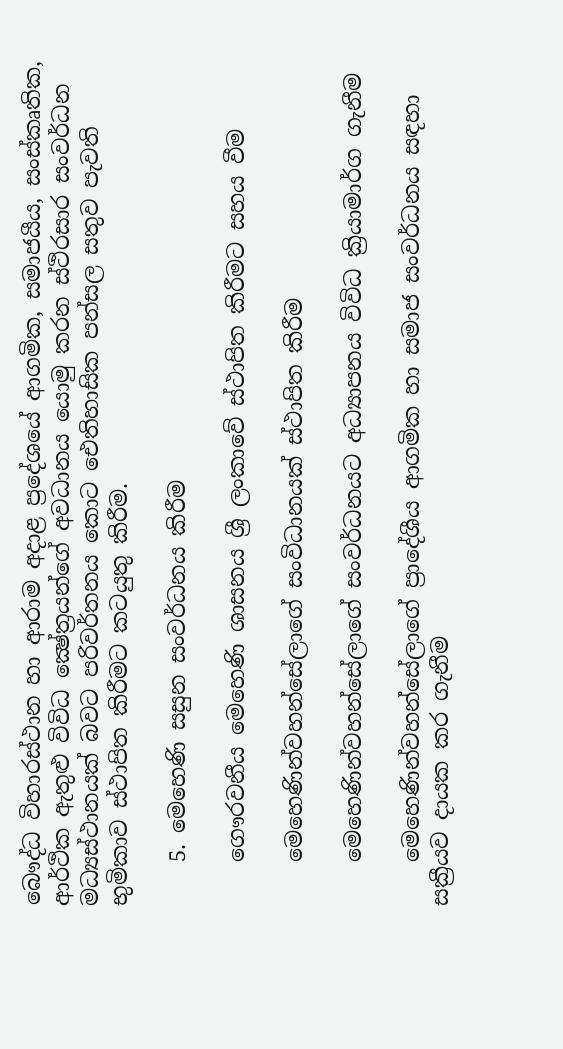බෞද්ධ විහාරස්ථාන හා ආරාම අදාළ ප්‍රදේශයේ ආගමික, සමාජයීය, සංස්කෘතික, ආර්ථික ඇතුළු විවිධ ක්‍ෂේත්‍රයන්ගේ අවධානය යොමු කරන ස්ථිරසාර සංවර්ධන මධ්‍යස්ථානයක් බවට පරිවර්තනය කොට ඓතිහාසික පන්සල සතුව පැවති භුමිකාව ස්ථාපිත කිරීමට කටයුතු කිරීම.

    5. මෙහෙණි සසුන සංවර්ධනය කිරීම

    ගෞරවනීය මෙහෙණි ශාසනය ශ්‍රී ලංකාවේ ස්ථාපිත කිරීමට සහය වීම

    මෙහෙණින්වහන්සේලාගේ සංවිධානයක් ස්ථාපිත කිරීම

    මෙහෙණින්වහන්සේලාගේ සංවර්ධනයට අධ්‍යාපනය විවිධ ක්‍රියාමාර්ග ගැනීම

    මෙහෙණින්වහන්සේලාගේ ප්‍රාදේශීය ආගමික හා සමාජ සංවර්ධනය සඳහා සක්‍රීයව දායක කර ගැනීම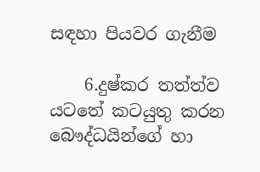සඳහා පියවර ගැනීම

    6.දුෂ්කර තත්ත්ව යටතේ කටයුතු කරන බෞද්ධයින්ගේ හා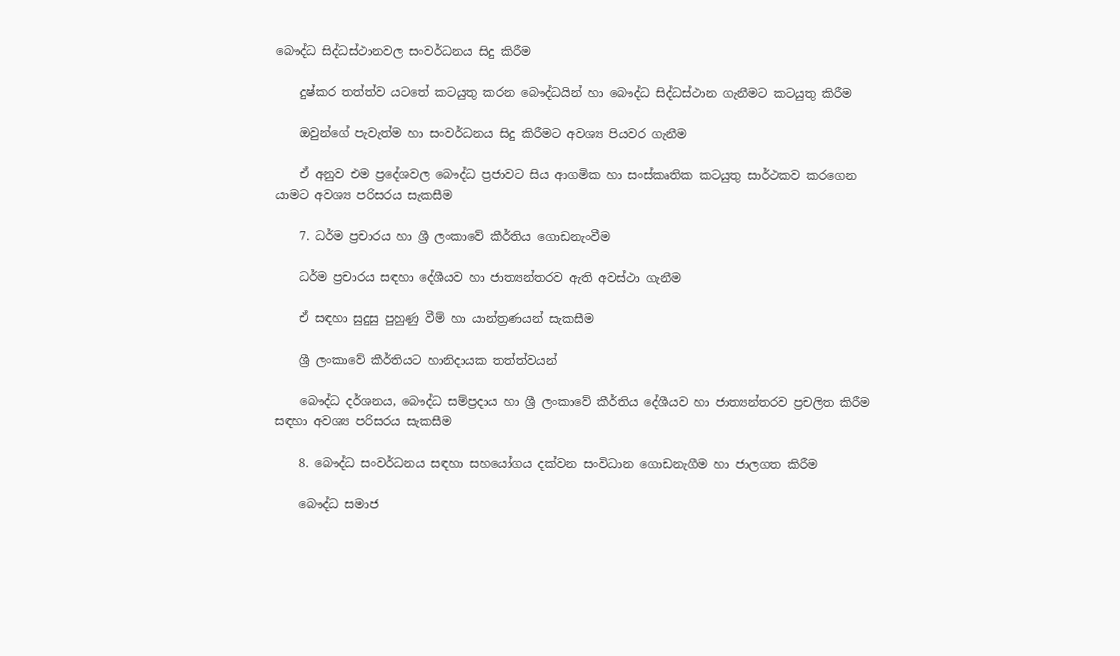බෞද්ධ සිද්ධස්ථානවල සංවර්ධනය සිදු කිරීම

    දුෂ්කර තත්ත්ව යටතේ කටයුතු කරන බෞද්ධයින් හා බෞද්ධ සිද්ධස්ථාන ගැනීමට කටයුතු කිරීම

    ඔවුන්ගේ පැවැත්ම හා සංවර්ධනය සිදු කිරීමට අවශ්‍ය පියවර ගැනීම

    ඒ අනුව එම ප්‍රදේශවල බෞද්ධ ප්‍රජාවට සිය ආගමික හා සංස්කෘතික කටයුතු සාර්ථකව කරගෙන යාමට අවශ්‍ය පරිසරය සැකසීම

    7. ධර්ම ප්‍රචාරය හා ශ්‍රී ලංකාවේ කීර්තිය ගොඩනැංවීම

    ධර්ම ප්‍රචාරය සඳහා දේශීයව හා ජාත්‍යන්තරව ඇති අවස්ථා ගැනීම

    ඒ සඳහා සුදුසු පුහුණු වීම් හා යාන්ත්‍රණයන් සැකසීම

    ශ්‍රී ලංකාවේ කීර්තියට හානිදායක තත්ත්වයන්

    බෞද්ධ දර්ශනය, බෞද්ධ සම්ප්‍රදාය හා ශ්‍රී ලංකාවේ කීර්තිය දේශීයව හා ජාත්‍යන්තරව ප්‍රචලිත කිරීම සඳහා අවශ්‍ය පරිසරය සැකසීම

    8. බෞද්ධ සංවර්ධනය සඳහා සහයෝගය දක්වන සංවිධාන ගොඩනැගීම හා ජාලගත කිරීම

    බෞද්ධ සමාජ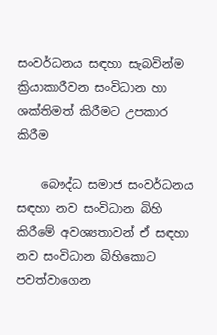සංවර්ධනය සඳහා සැබවින්ම ක්‍රියාකාරීවන සංවිධාන හා ශක්තිමත් කිරීමට උපකාර කිරීම

    බෞද්ධ සමාජ සංවර්ධනය සඳහා නව සංවිධාන බිහි කිරීමේ අවශ්‍යතාවන් ඒ සඳහා නව සංවිධාන බිහිකොට පවත්වාගෙන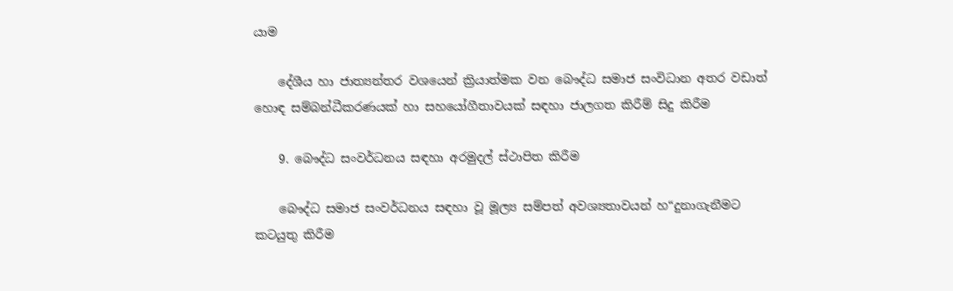යාම

    දේශීය හා ජාත්‍යන්තර වශයෙන් ක්‍රියාත්මක වන බෞද්ධ සමාජ සංවිධාන අතර වඩාත් හොඳ සම්බන්ධීකරණයක් හා සහයෝගීතාවයක් සඳහා ජාලගත කිරීම් සිදු කිරීම

    9. බෞද්ධ සංවර්ධනය සඳහා අරමුදල් ස්ථාපිත කිරීම

    බෞද්ධ සමාජ සංවර්ධනය සඳහා වූ මූල්‍ය සම්පත් අවශ්‍යතාවයන් හ“දුනාගැනීමට කටයුතු කිරීම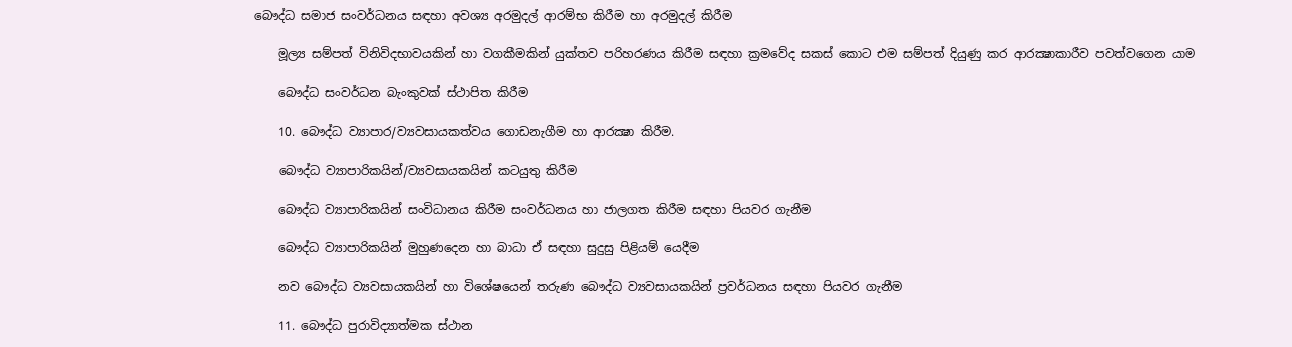බෞද්ධ සමාජ සංවර්ධනය සඳහා අවශ්‍ය අරමුදල් ආරම්භ කිරීම හා අරමුදල් කිරීම

    මූල්‍ය සම්පත් විනිවිදභාවයකින් හා වගකීමකින් යුක්තව පරිහරණය කිරීම සඳහා ක්‍රමවේද සකස් කොට එම සම්පත් දියුණු කර ආරක්‍ෂාකාරීව පවත්වගෙන යාම

    බෞද්ධ සංවර්ධන බැංකුවක් ස්ථාපිත කිරීම

    10. බෞද්ධ ව්‍යාපාර/ව්‍යවසායකත්වය ගොඩනැගීම හා ආරක්‍ෂා කිරීම.

    බෞද්ධ ව්‍යාපාරිකයින්/ව්‍යවසායකයින් කටයුතු කිරීම

    බෞද්ධ ව්‍යාපාරිකයින් සංවිධානය කිරීම සංවර්ධනය හා ජාලගත කිරීම සඳහා පියවර ගැනීම

    බෞද්ධ ව්‍යාපාරිකයින් මුහුණදෙන හා බාධා ඒ සඳහා සුදුසු පිළියම් යෙදීම

    නව බෞද්ධ ව්‍යවසායකයින් හා විශේෂයෙන් තරුණ බෞද්ධ ව්‍යවසායකයින් ප්‍රවර්ධනය සඳහා පියවර ගැනීම

    11. බෞද්ධ පුරාවිද්‍යාත්මක ස්ථාන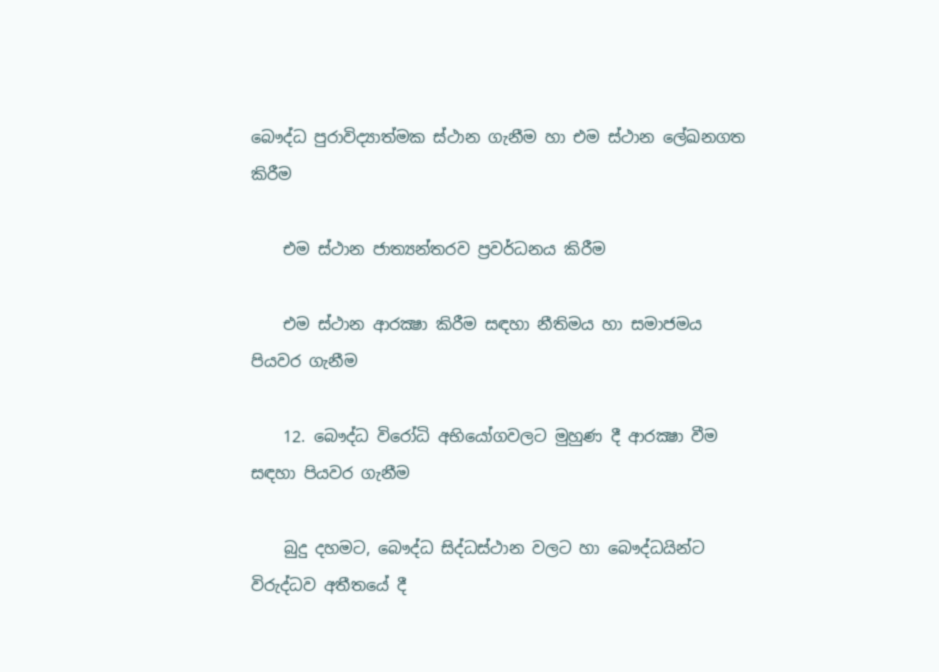බෞද්ධ පුරාවිද්‍යාත්මක ස්ථාන ගැනීම හා එම ස්ථාන ලේඛනගත කිරීම

    එම ස්ථාන ජාත්‍යන්තරව ප්‍රවර්ධනය කිරීම

    එම ස්ථාන ආරක්‍ෂා කිරීම සඳහා නීතිමය හා සමාජමය පියවර ගැනීම

    12. බෞද්ධ විරෝධි අභියෝගවලට මුහුණ දී ආරක්‍ෂා වීම සඳහා පියවර ගැනීම

    බුදු දහමට, බෞද්ධ සිද්ධස්ථාන වලට හා බෞද්ධයින්ට විරුද්ධව අතීතයේ දී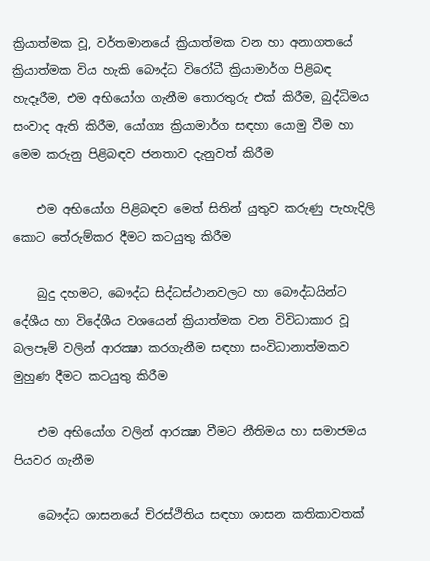ක්‍රියාත්මක වූ, වර්තමානයේ ක්‍රියාත්මක වන හා අනාගතයේ ක්‍රියාත්මක විය හැකි බෞද්ධ විරෝධී ක්‍රියාමාර්ග පිළිබඳ හැදෑරීම, එම අභියෝග ගැනීම තොරතුරු එක් කිරීම, බුද්ධිමය සංවාද ඇති කිරීම, යෝග්‍ය ක්‍රියාමාර්ග සඳහා යොමු වීම හා මෙම කරුනු පිළිබඳව ජනතාව දැනුවත් කිරීම

    එම අභියෝග පිළිබඳව මෙත් සිතින් යුතුව කරුණු පැහැදිලි කොට තේරුම්කර දීමට කටයුතු කිරීම

    බුදු දහමට, බෞද්ධ සිද්ධස්ථානවලට හා බෞද්ධයින්ට දේශීය හා විදේශීය වශයෙන් ක්‍රියාත්මක වන විවිධාකාර වූ බලපෑම් වලින් ආරක්‍ෂා කරගැනීම සඳහා සංවිධානාත්මකව මුහුණ දීමට කටයුතු කිරීම

    එම අභියෝග වලින් ආරක්‍ෂා වීමට නීතිමය හා සමාජමය පියවර ගැනීම

    බෞද්ධ ශාසනයේ චිරස්ථිතිය සඳහා ශාසන කතිකාවතක්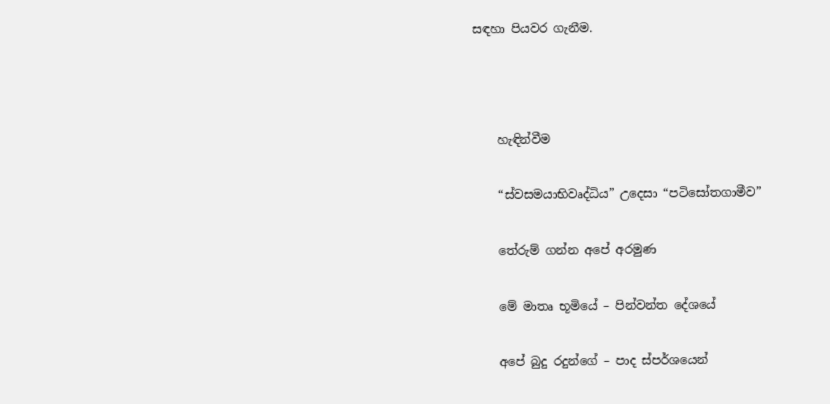සඳහා පියවර ගැනීම.



    හැඳින්වීම

    “ස්වසමයාභිවෘද්ධිය” උදෙසා “පටිසෝතගාමීව”

    තේරුම් ගන්න අපේ අරමුණ

    මේ මාතෘ භූමියේ – පින්වන්ත දේශයේ

    අපේ බුදු රදුන්ගේ – පාද ස්පර්ශයෙන්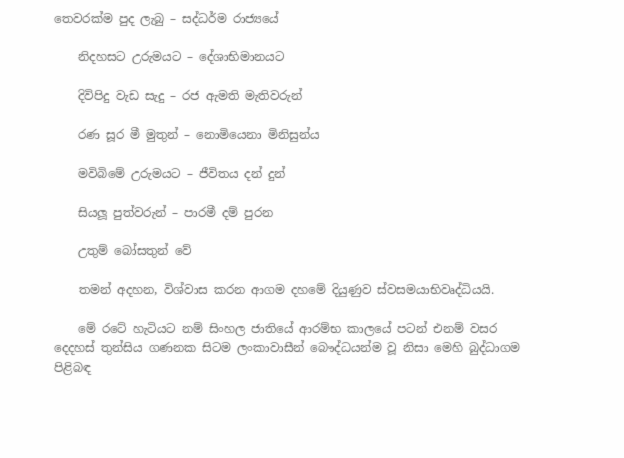තෙවරක්ම පුද ලැබු – සද්ධර්ම රාජ්‍යයේ

    නිදහසට උරුමයට – දේශාභිමානයට

    දිවිපිදු වැඩ සැදු – රජ ඇමති මැතිවරුන්

    රණ සූර මී මුතුන් – නොමියෙනා මිනිසුන්ය

    මවිබිමේ උරුමයට – ජීවිතය දන් දුන්

    සියලූ පුත්වරුන් – පාරමී දම් පුරන

    උතුම් බෝසතුන් වේ

    තමන් අදහන, විශ්වාස කරන ආගම දහමේ දියුණුව ස්වසමයාභිවෘද්ධියයි.

    මේ රටේ හැටියට නම් සිංහල ජාතියේ ආරම්භ කාලයේ පටන් එනම් වසර දෙදහස් තුන්සිය ගණනක සිටම ලංකාවාසීන් බෞද්ධයන්ම වූ නිසා මෙහි බුද්ධාගම පිළිබඳ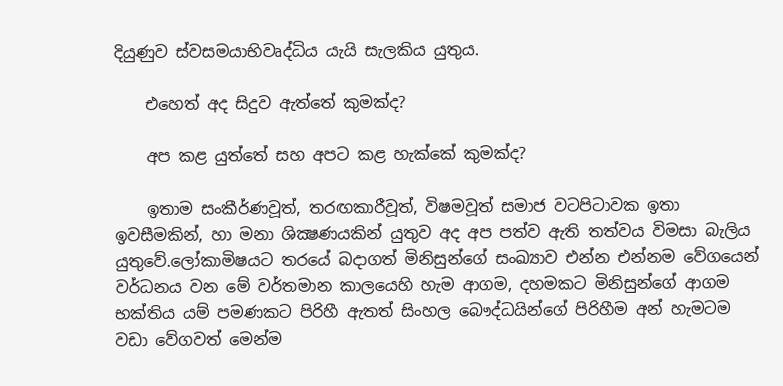දියුණුව ස්වසමයාභිවෘද්ධිය යැයි සැලකිය යුතුය.

    එහෙත් අද සිදුව ඇත්තේ කුමක්ද?

    අප කළ යුත්තේ සහ අපට කළ හැක්කේ කුමක්ද?

    ඉතාම සංකීර්ණවූත්, තරඟකාරීවූත්, විෂමවූත් සමාජ වටපිටාවක ඉතා ඉවසීමකින්, හා මනා ශික්‍ෂණයකින් යුතුව අද අප පත්ව ඇති තත්වය විමසා බැලිය යුතුවේ.ලෝකාමිෂයට තරයේ බදාගත් මිනිසුන්ගේ සංඛ්‍යාව එන්න එන්නම වේගයෙන් වර්ධනය වන මේ වර්තමාන කාලයෙහි හැම ආගම, දහමකට මිනිසුන්ගේ ආගම භක්තිය යම් පමණකට පිරිහී ඇතත් සිංහල බෞද්ධයින්ගේ පිරිහීම අන් හැමටම වඩා වේගවත් මෙන්ම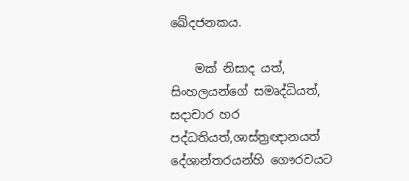ඛේදජනකය.

    මක් නිසාද යත්, සිංහලයන්ගේ සමෘද්ධියත්, සදාචාර හර පද්ධතියත්,ශාස්ත්‍රඥානයත් දේශාන්තරයන්හි ගෞරවයට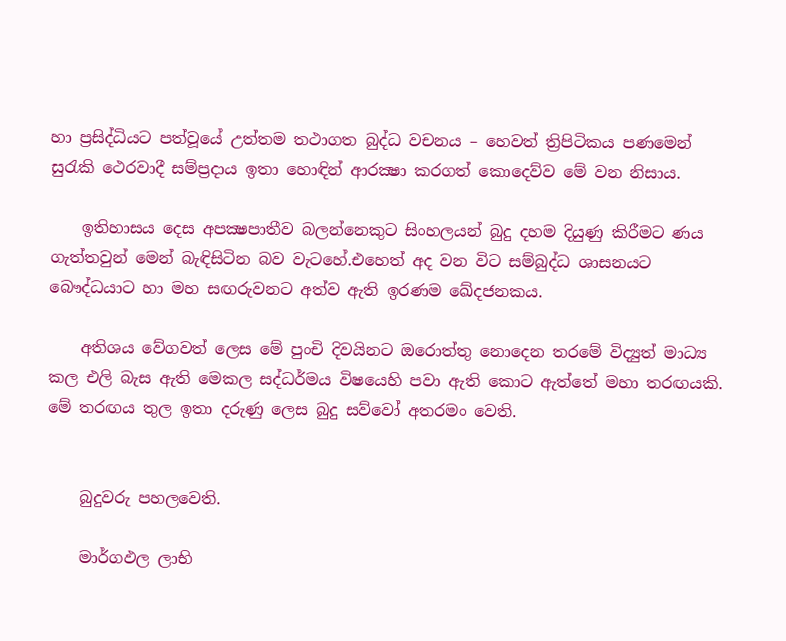හා ප්‍රසිද්ධියට පත්වූයේ උත්තම තථාගත බුද්ධ වචනය – හෙවත් ත්‍රිපිටිකය පණමෙන් සුරැකි ථෙරවාදී සම්ප්‍රදාය ඉතා හොඳින් ආරක්‍ෂා කරගත් කොදෙව්ව මේ වන නිසාය.

    ඉතිහාසය දෙස අපක්‍ෂපාතීව බලන්නෙකුට සිංහලයන් බුදු දහම දියුණු කිරීමට ණය ගැත්තවුන් මෙන් බැඳිසිටින බව වැටහේ.එහෙත් අද වන විට සම්බුද්ධ ශාසනයට බෞද්ධයාට හා මහ සඟරුවනට අත්ව ඇති ඉරණම ඛේදජනකය.

    අතිශය වේගවත් ලෙස මේ පුංචි දිවයිනට ඔරොත්තු නොදෙන තරමේ විද්‍යුත් මාධ්‍ය කල එලි බැස ඇති මෙකල සද්ධර්මය විෂයෙහි පවා ඇති කොට ඇත්තේ මහා තරඟයකි. මේ තරඟය තුල ඉතා දරුණු ලෙස බුදු සව්වෝ අතරමං වෙති.


    බුදුවරු පහලවෙති.

    මාර්ගඵල ලාභි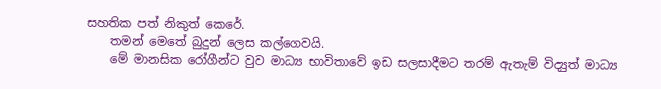සහතික පත් නිකුත් කෙරේ.
    තමන් මෙතේ බුදුන් ලෙස කල්ගෙවයි.
    මේ මානසික රෝගීන්ට වුව මාධ්‍ය භාවිතාවේ ඉඩ සලසාදීමට තරම් ඇතැම් විද්‍යුත් මාධ්‍ය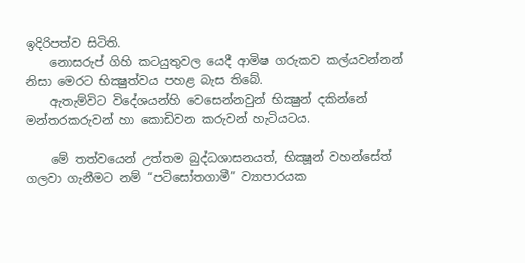ඉදිරිපත්ව සිටිති.
    නොසරුප් ගිහි කටයුතුවල යෙදී ආමිෂ ගරුකව කල්යවන්නන් නිසා මෙරට භික්‍ෂුත්වය පහළ බැස තිබේ.
    ඇතැම්විට විදේශයන්හි වෙසෙන්නවුන් භික්‍ෂුන් දකින්නේ මන්තරකරුවන් හා කොඩිවන කරුවන් හැටියටය.

    මේ තත්වයෙන් උත්තම බුද්ධශාසනයත්, භික්‍ෂූන් වහන්සේත් ගලවා ගැනීමට නම් “පටිසෝතගාමී” ව්‍යාපාරයක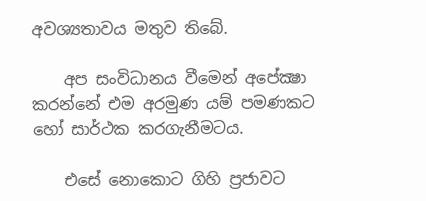අවශ්‍යතාවය මතුව තිබේ.

    අප සංවිධානය වීමෙන් අපේක්‍ෂා කරන්නේ එම අරමුණ යම් පමණකට හෝ සාර්ථක කරගැනීමටය.

    එසේ නොකොට ගිහි ප්‍රජාවට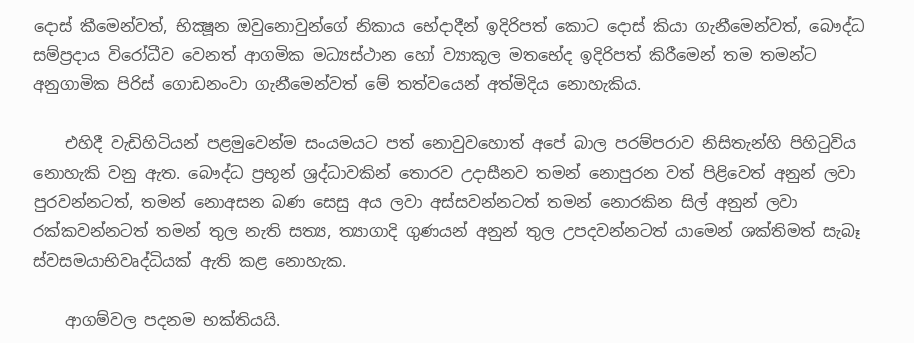දොස් කීමෙන්වත්, භික්‍ෂූන ඔවුනොවුන්ගේ නිකාය භේදාදීන් ඉදිරිපත් කොට දොස් කියා ගැනීමෙන්වත්, බෞද්ධ සම්ප්‍රදාය විරෝධීව වෙනත් ආගමික මධ්‍යස්ථාන හෝ ව්‍යාකූල මතභේද ඉදිරිපත් කිරීමෙන් තම තමන්ට අනුගාමික පිරිස් ගොඩනංවා ගැනීමෙන්වත් මේ තත්වයෙන් අත්මිදිය නොහැකිය.

    එහිදී වැඩිහිටියන් පළමුවෙන්ම සංයමයට පත් නොවුවහොත් අපේ බාල පරම්පරාව නිසිතැන්හි පිහිටුවිය නොහැකි වනු ඇත. බෞද්ධ ප්‍රභූන් ශ්‍රද්ධාවකින් තොරව උදාසීනව තමන් නොපුරන වත් පිළිවෙත් අනුන් ලවා පුරවන්නටත්, තමන් නොඅසන බණ සෙසු අය ලවා අස්සවන්නටත් තමන් නොරකින සිල් අනුන් ලවා රක්කවන්නටත් තමන් තුල නැති සත්‍ය, ත්‍යාගාදි ගුණයන් අනුන් තුල උපදවන්නටත් යාමෙන් ශක්තිමත් සැබෑ ස්වසමයාභිවෘද්ධියක් ඇති කළ නොහැක.

    ආගම්වල පදනම භක්තියයි.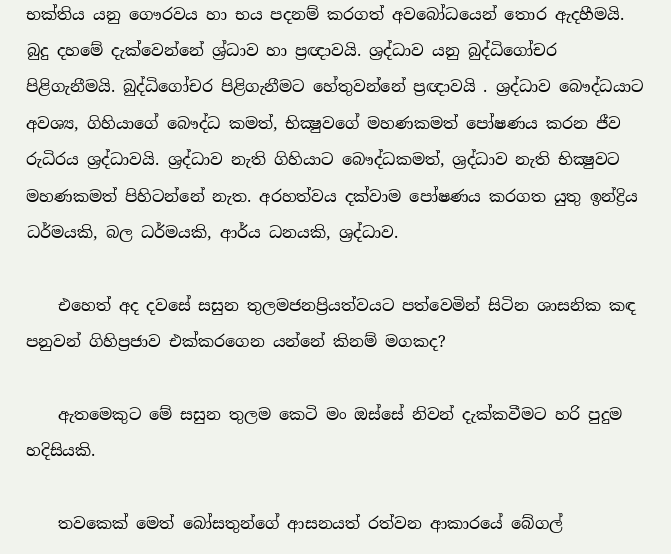භක්තිය යනු ගෞරවය හා භය පදනම් කරගත් අවබෝධයෙන් තොර ඇදහීමයි. බුදු දහමේ දැක්වෙන්නේ ශ්‍ර්ධාව හා ප්‍රඥාවයි. ශ්‍රද්ධාව යනු බුද්ධිගෝචර පිළිගැනීමයි. බුද්ධිගෝචර පිළිගැනීමට හේතුවන්නේ ප්‍රඥාවයි . ශ්‍රද්ධාව බෞද්ධයාට අවශ්‍ය, ගිහියාගේ බෞද්ධ කමත්, භික්‍ෂුවගේ මහණකමත් පෝෂණය කරන ජීව රුධිරය ශ්‍රද්ධාවයි. ශ්‍රද්ධාව නැති ගිහියාට බෞද්ධකමත්, ශ්‍රද්ධාව නැති භික්‍ෂුවට මහණකමත් පිහිටන්නේ නැත. අරහත්වය දක්වාම පෝෂණය කරගත යුතු ඉන්ද්‍රිය ධර්මයකි, බල ධර්මයකි, ආර්ය ධනයකි, ශ්‍රද්ධාව.

    එහෙත් අද දවසේ සසුන තුලමජනප්‍රියත්වයට පත්වෙමින් සිටින ශාසනික කඳ පනුවන් ගිහිප්‍රජාව එක්කරගෙන යන්නේ කිනම් මගකද?

    ඇතමෙකුට මේ සසුන තුලම කෙටි මං ඔස්සේ නිවන් දැක්කවීමට හරි පුදුම හදිසියකි.

    තවකෙක් මෙත් බෝසතුන්ගේ ආසනයත් රත්වන ආකාරයේ බේගල්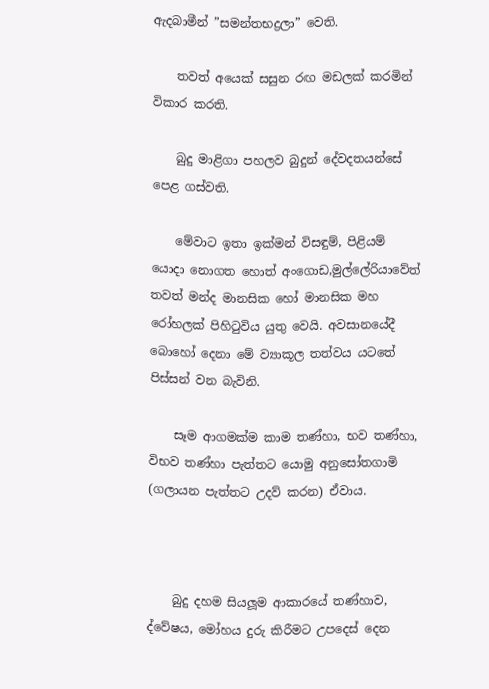ඇදබාමීන් ”සමන්තභද්‍රලා” වෙති.

    තවත් අයෙක් සසුන රඟ මඩලක් කරමින් විකාර කරති.

    බුදු මාළිගා පහලව බුදුන් දේවදතයන්සේ පෙළ ගස්වති.

    මේවාට ඉතා ඉක්මන් විසඳුම්, පිළියම් යොදා නොගත හොත් අංගොඩ,මුල්ලේරියාවේත් තවත් මන්ද මානසික හෝ මානසික මහ රෝහලක් පිහිටුවිය යුතු වෙයි. අවසානයේදී බොහෝ දෙනා මේ ව්‍යාකූල තත්වය යටතේ පිස්සන් වන බැවිනි.

    සෑම ආගමක්ම කාම තණ්හා, භව තණ්හා, විභව තණ්හා පැත්තට යොමු අනුසෝතගාමි (ගලායන පැත්තට උදව් කරන) ඒවාය.



    බුදු දහම සියලූම ආකාරයේ තණ්හාව, ද්වේෂය, මෝහය දුරු කිරීමට උපදෙස් දෙන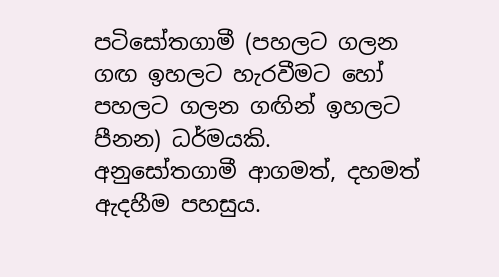පටිසෝතගාමී (පහලට ගලන ගඟ ඉහලට හැරවීමට හෝ පහලට ගලන ගඟින් ඉහලට පීනන) ධර්මයකි. අනුසෝතගාමී ආගමත්, දහමත් ඇදහීම පහසුය.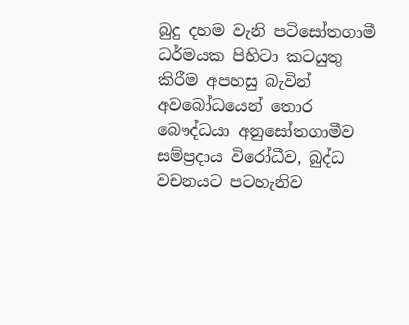බුදු දහම වැනි පටිසෝතගාමී ධර්මයක පිහිටා කටයුතු කිරීම අපහසු බැවින් අවබෝධයෙන් තොර බෞද්ධයා අනුසෝතගාමීව සම්ප්‍රදාය විරෝධීව, බුද්ධ වචනයට පටහැනිව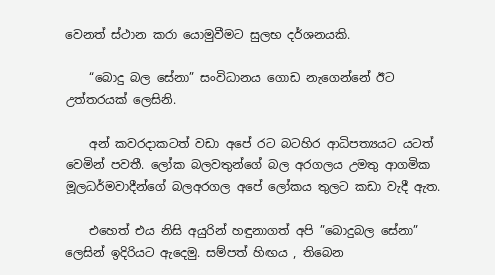වෙනත් ස්ථාන කරා යොමුවීමට සුලභ දර්ශනයකි.

    “බොදු බල සේනා” සංවිධානය ගොඩ නැගෙන්නේ ඊට උත්තරයක් ලෙසිනි.

    අන් කවරදාකටත් වඩා අපේ රට බටහිර ආධිපත්‍යයට යටත් වෙමින් පවතී. ලෝක බලවතුන්ගේ බල අරගලය උමතු ආගමික මූලධර්මවාදීන්ගේ බලඅරගල අපේ ලෝකය තුලට කඩා වැදී ඇත.

    එහෙත් එය නිසි අයුරින් හඳුනාගත් අපි ”බොදුබල සේනා” ලෙසින් ඉදිරියට ඇදෙමු. සම්පත් හිඟය , තිබෙන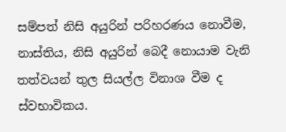සම්පත් නිසි අයුරින් පරිහරණය නොවීම, නාස්තිය, නිසි අයුරින් බෙදී නොයාම වැනි තත්වයන් තුල සියල්ල විනාශ වීම ද ස්වභාවිකය.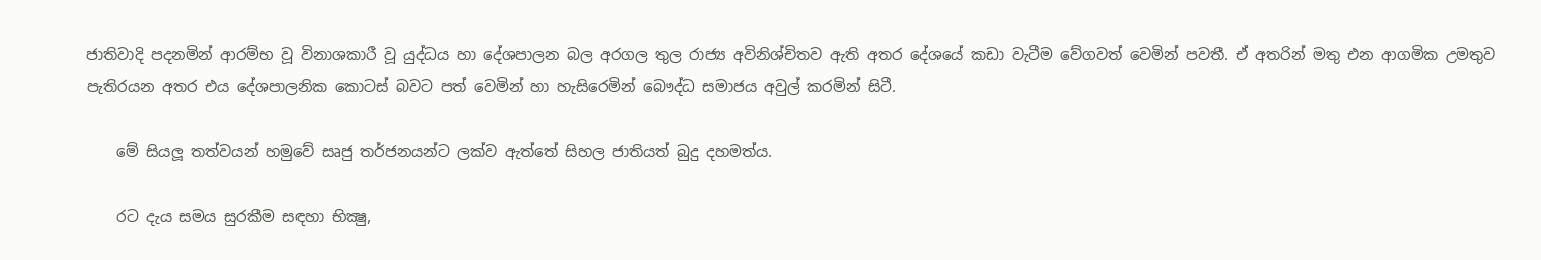ජාතිවාදි පදනමින් ආරම්භ වූ විනාශකාරී වූ යුද්ධය හා දේශපාලන බල අරගල තුල රාජ්‍ය අවිනිශ්චිතව ඇති අතර දේශයේ කඩා වැටීම වේගවත් වෙමින් පවතී. ඒ අතරින් මතු එන ආගමික උමතුව පැතිරයන අතර එය දේශපාලනික කොටස් බවට පත් වෙමින් හා හැසිරෙමින් බෞද්ධ සමාජය අවුල් කරමින් සිටී.

    මේ සියලූ තත්වයන් හමුවේ සෘජු තර්ජනයන්ට ලක්ව ඇත්තේ සිහල ජාතියත් බුදු දහමත්ය.

    රට දැය සමය සුරකීම සඳහා භික්‍ෂු,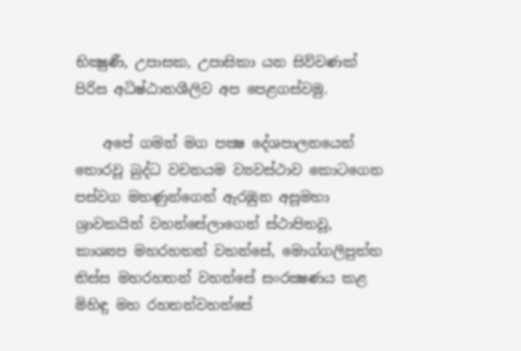භික්‍ෂුණී, උපාසක, උපාසිකා යන සිව්වණක් පිරිස අධිෂ්ඨානශීලිව අප පෙළගස්වමු.

    අපේ ගමන් මග පක්‍ෂ දේශපාලනයෙන් තොරවූ බුද්ධ වචනයම ව්‍යවස්ථාව කොටගෙන පස්වග මහණුන්ගෙන් ඇරඹුන අසූමහා ශ්‍රාවකයින් වහන්සේලාගෙන් ස්ථාපිතවූ, කාශ්‍යප මහරහතන් වහන්සේ, මොග්ගලිපුත්ත තිස්ස මහරහතන් වහන්සේ සංරක්‍ෂණය කළ මිහිඳු මහ රහතන්වහන්සේ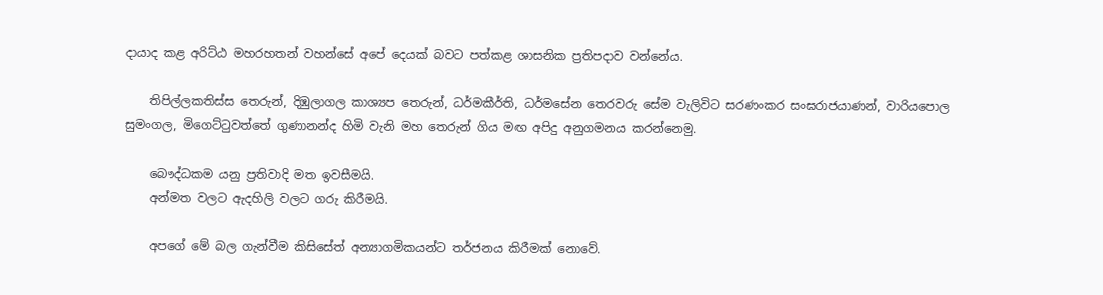දායාද කළ අරිට්ඨ මහරහතන් වහන්සේ අපේ දෙයක් බවට පත්කළ ශාසනික ප්‍රතිපදාව වන්නේය.

    තිපිල්ලකතිස්ස තෙරුන්, දිඹුලාගල කාශ්‍යප තෙරුන්, ධර්මකීර්ති, ධර්මසේන තෙරවරු සේම වැලිවිට සරණංකර සංඝරාජයාණන්, වාරියපොල සුමංගල, මිගෙට්ටුවත්තේ ගුණානන්ද හිමි වැනි මහ තෙරුන් ගිය මඟ අපිදු අනුගමනය කරන්නෙමු.

    බෞද්ධකම යනු ප්‍රතිවාදි මත ඉවසීමයි.
    අන්මත වලට ඇදහිලි වලට ගරු කිරීමයි.

    අපගේ මේ බල ගැන්වීම කිසිසේත් අන්‍යාගමිකයන්ට තර්ජනය කිරීමක් නොවේ.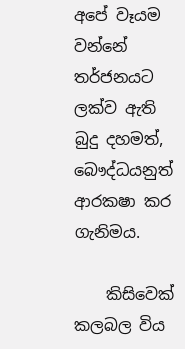අපේ වෑයම වන්නේ තර්ජනයට ලක්ව ඇති බුදු දහමත්, බෞද්ධයනුත් ආරකෂා කර ගැනිමය.

    කිසිවෙක් කලබල විය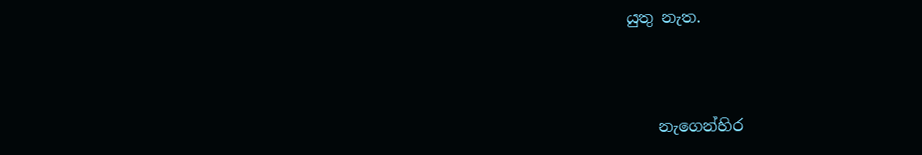යුතු නැත.



    නැගෙන්හිර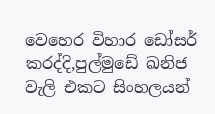වෙහෙර විහාර ඩෝසර් කරද්දි,පුල්මුඩේ ඛනිජ වැලි එකට සිංහලයන්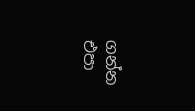ගන්න එපා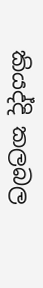කියද්දි කලබල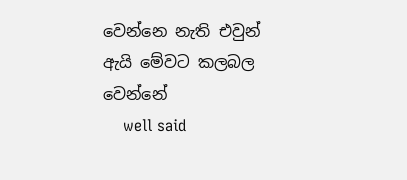වෙන්නෙ නැති එවුන් ඇයි මේවට කලබල වෙන්නේ
    well said